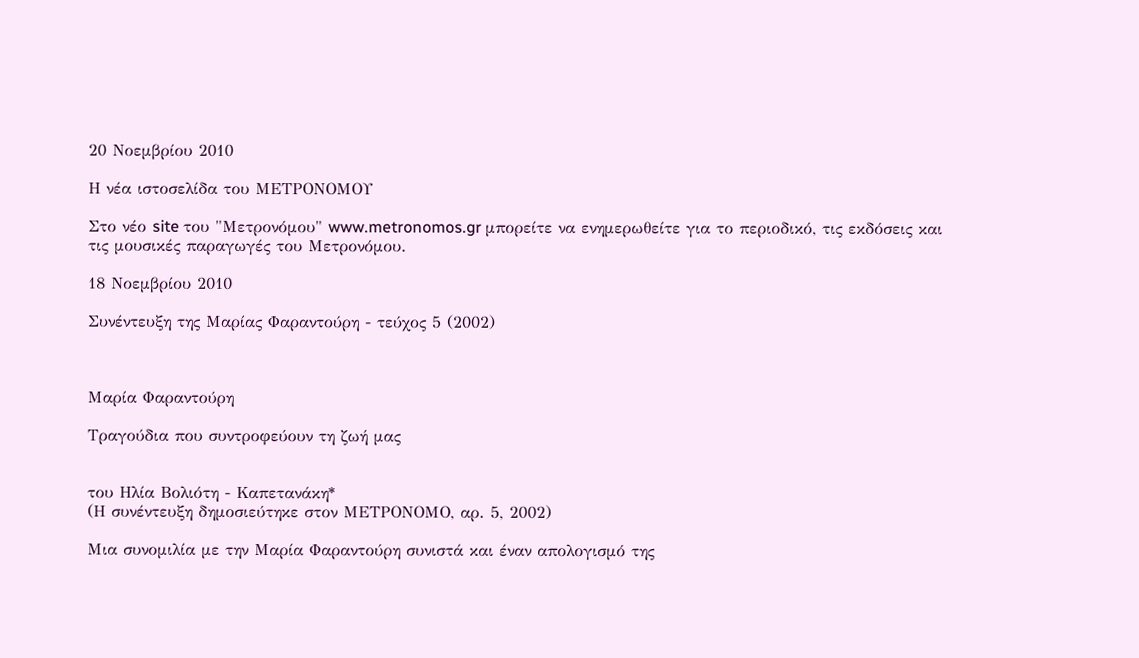20 Νοεμβρίου 2010

Η νέα ιστοσελίδα του ΜΕΤΡΟΝΟΜΟΥ

Στο νέο site του "Μετρονόμου" www.metronomos.gr μπορείτε να ενημερωθείτε για το περιοδικό, τις εκδόσεις και τις μουσικές παραγωγές του Μετρονόμου.

18 Νοεμβρίου 2010

Συνέντευξη της Μαρίας Φαραντούρη - τεύχος 5 (2002)



Μαρία Φαραντούρη

Τραγούδια που συντροφεύουν τη ζωή μας


του Ηλία Βολιότη - Καπετανάκη*
(Η συνέντευξη δημοσιεύτηκε στον ΜΕΤΡΟΝΟΜΟ, αρ. 5, 2002)

Μια συνομιλία με την Μαρία Φαραντούρη συνιστά και έναν απολογισμό της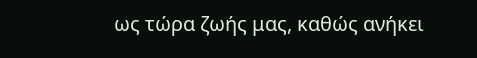ως τώρα ζωής μας, καθώς ανήκει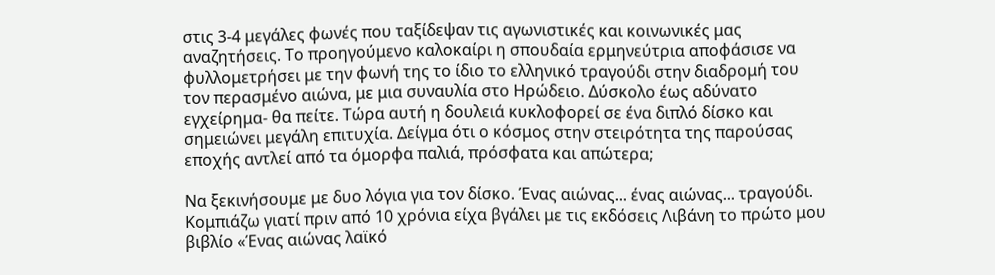στις 3-4 μεγάλες φωνές που ταξίδεψαν τις αγωνιστικές και κοινωνικές μας αναζητήσεις. Το προηγούμενο καλοκαίρι η σπουδαία ερμηνεύτρια αποφάσισε να φυλλομετρήσει με την φωνή της το ίδιο το ελληνικό τραγούδι στην διαδρομή του τον περασμένο αιώνα, με μια συναυλία στο Ηρώδειο. Δύσκολο έως αδύνατο εγχείρημα- θα πείτε. Τώρα αυτή η δουλειά κυκλοφορεί σε ένα διπλό δίσκο και σημειώνει μεγάλη επιτυχία. Δείγμα ότι ο κόσμος στην στειρότητα της παρούσας εποχής αντλεί από τα όμορφα παλιά, πρόσφατα και απώτερα;

Να ξεκινήσουμε με δυο λόγια για τον δίσκο. Ένας αιώνας... ένας αιώνας... τραγούδι. Κομπιάζω γιατί πριν από 10 χρόνια είχα βγάλει με τις εκδόσεις Λιβάνη το πρώτο μου βιβλίο «Ένας αιώνας λαϊκό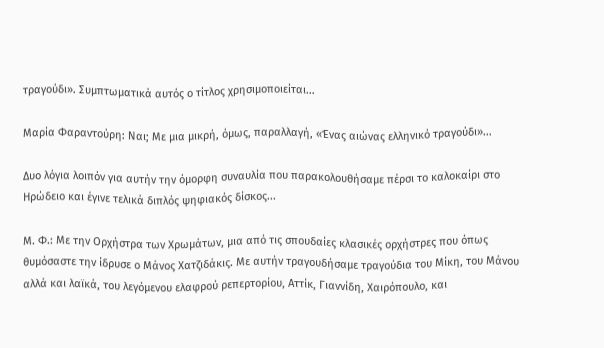τραγούδι». Συμπτωματικά αυτός ο τίτλος χρησιμοποιείται...

Μαρία Φαραντούρη: Ναι; Με μια μικρή, όμως, παραλλαγή, «Ένας αιώνας ελληνικό τραγούδι»...

Δυο λόγια λοιπόν για αυτήν την όμορφη συναυλία που παρακολουθήσαμε πέρσι το καλοκαίρι στο Ηρώδειο και έγινε τελικά διπλός ψηφιακός δίσκος...

Μ. Φ.: Με την Ορχήστρα των Χρωμάτων, μια από τις σπουδαίες κλασικές ορχήστρες που όπως θυμόσαστε την ίδρυσε ο Μάνος Χατζιδάκις. Με αυτήν τραγουδήσαμε τραγούδια του Μίκη, του Μάνου αλλά και λαϊκά, του λεγόμενου ελαφρού ρεπερτορίου, Αττίκ, Γιαννίδη, Χαιρόπουλο, και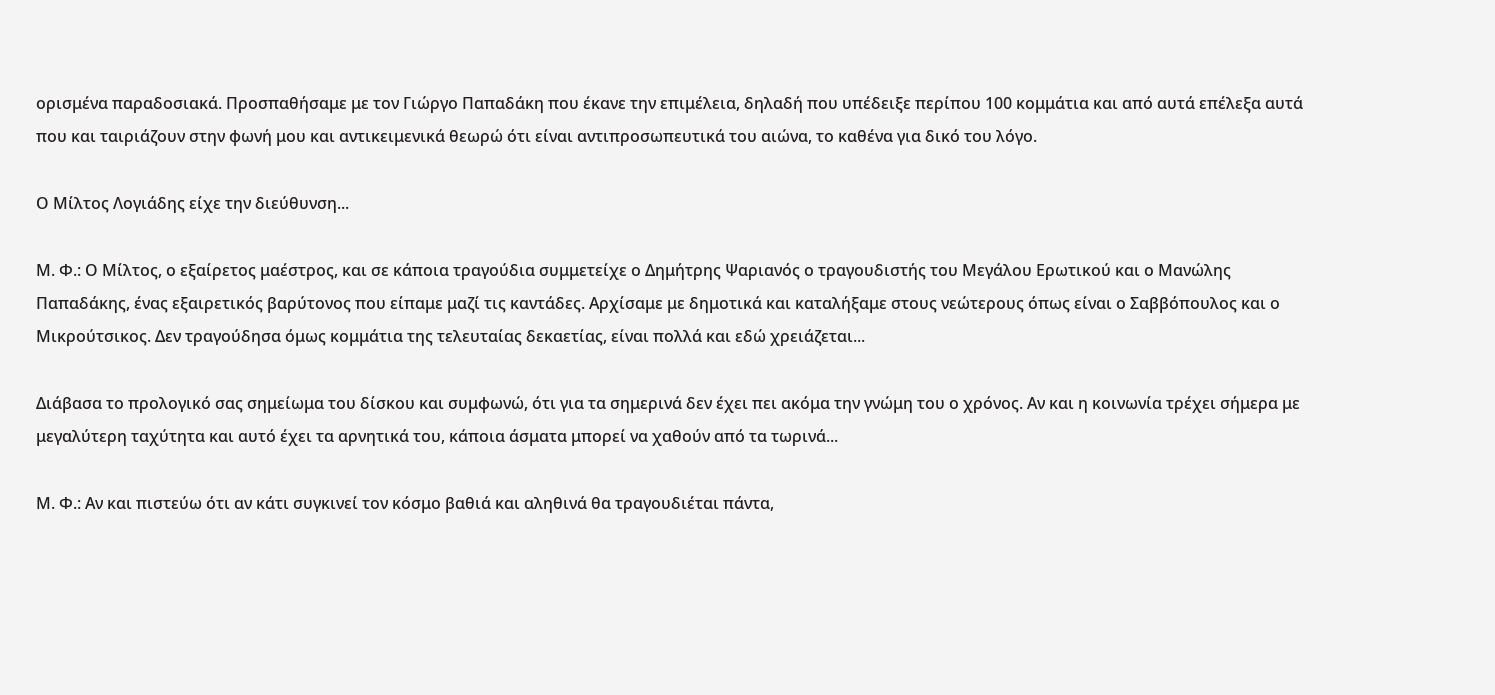ορισμένα παραδοσιακά. Προσπαθήσαμε με τον Γιώργο Παπαδάκη που έκανε την επιμέλεια, δηλαδή που υπέδειξε περίπου 100 κομμάτια και από αυτά επέλεξα αυτά που και ταιριάζουν στην φωνή μου και αντικειμενικά θεωρώ ότι είναι αντιπροσωπευτικά του αιώνα, το καθένα για δικό του λόγο.

Ο Μίλτος Λογιάδης είχε την διεύθυνση...

Μ. Φ.: Ο Μίλτος, ο εξαίρετος μαέστρος, και σε κάποια τραγούδια συμμετείχε ο Δημήτρης Ψαριανός ο τραγουδιστής του Μεγάλου Ερωτικού και ο Μανώλης Παπαδάκης, ένας εξαιρετικός βαρύτονος που είπαμε μαζί τις καντάδες. Αρχίσαμε με δημοτικά και καταλήξαμε στους νεώτερους όπως είναι ο Σαββόπουλος και ο Μικρούτσικος. Δεν τραγούδησα όμως κομμάτια της τελευταίας δεκαετίας, είναι πολλά και εδώ χρειάζεται...

Διάβασα το προλογικό σας σημείωμα του δίσκου και συμφωνώ, ότι για τα σημερινά δεν έχει πει ακόμα την γνώμη του ο χρόνος. Αν και η κοινωνία τρέχει σήμερα με μεγαλύτερη ταχύτητα και αυτό έχει τα αρνητικά του, κάποια άσματα μπορεί να χαθούν από τα τωρινά...

Μ. Φ.: Αν και πιστεύω ότι αν κάτι συγκινεί τον κόσμο βαθιά και αληθινά θα τραγουδιέται πάντα,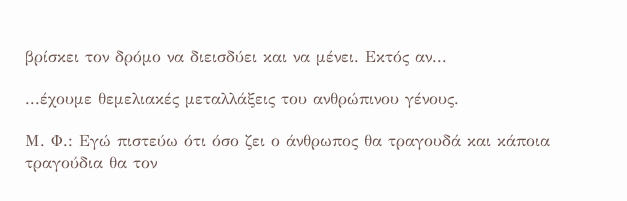βρίσκει τον δρόμο να διεισδύει και να μένει. Εκτός αν...

...έχουμε θεμελιακές μεταλλάξεις του ανθρώπινου γένους.

Μ. Φ.: Εγώ πιστεύω ότι όσο ζει ο άνθρωπος θα τραγουδά και κάποια τραγούδια θα τον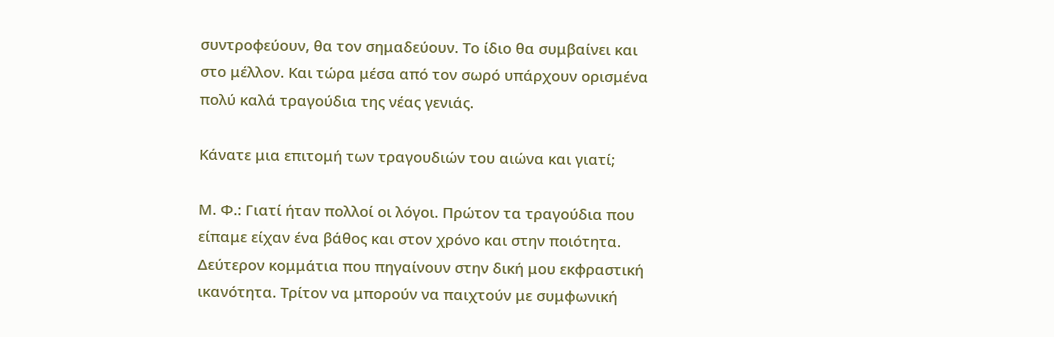συντροφεύουν, θα τον σημαδεύουν. Το ίδιο θα συμβαίνει και στο μέλλον. Και τώρα μέσα από τον σωρό υπάρχουν ορισμένα πολύ καλά τραγούδια της νέας γενιάς.

Κάνατε μια επιτομή των τραγουδιών του αιώνα και γιατί;

Μ. Φ.: Γιατί ήταν πολλοί οι λόγοι. Πρώτον τα τραγούδια που είπαμε είχαν ένα βάθος και στον χρόνο και στην ποιότητα. Δεύτερον κομμάτια που πηγαίνουν στην δική μου εκφραστική ικανότητα. Τρίτον να μπορούν να παιχτούν με συμφωνική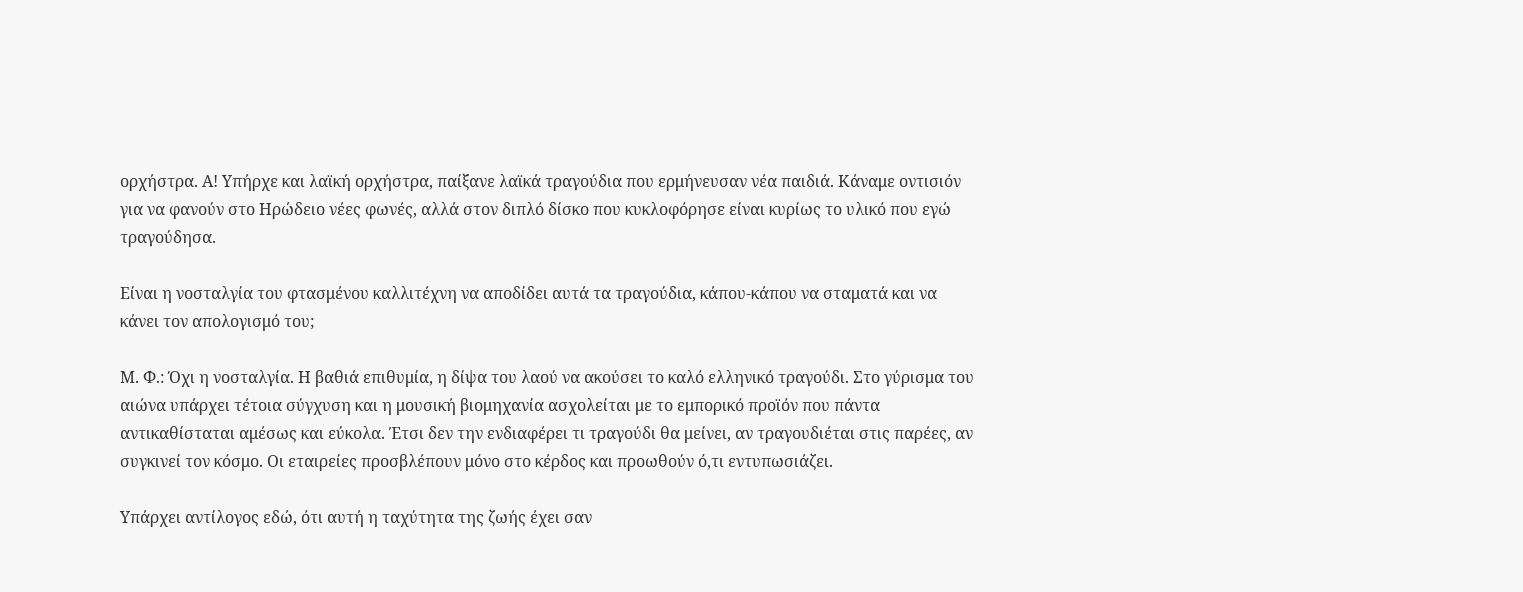ορχήστρα. Α! Υπήρχε και λαϊκή ορχήστρα, παίξανε λαϊκά τραγούδια που ερμήνευσαν νέα παιδιά. Κάναμε οντισιόν για να φανούν στο Ηρώδειο νέες φωνές, αλλά στον διπλό δίσκο που κυκλοφόρησε είναι κυρίως το υλικό που εγώ τραγούδησα.

Είναι η νοσταλγία του φτασμένου καλλιτέχνη να αποδίδει αυτά τα τραγούδια, κάπου-κάπου να σταματά και να κάνει τον απολογισμό του;

Μ. Φ.: Όχι η νοσταλγία. Η βαθιά επιθυμία, η δίψα του λαού να ακούσει το καλό ελληνικό τραγούδι. Στο γύρισμα του αιώνα υπάρχει τέτοια σύγχυση και η μουσική βιομηχανία ασχολείται με το εμπορικό προϊόν που πάντα αντικαθίσταται αμέσως και εύκολα. Έτσι δεν την ενδιαφέρει τι τραγούδι θα μείνει, αν τραγουδιέται στις παρέες, αν συγκινεί τον κόσμο. Οι εταιρείες προσβλέπουν μόνο στο κέρδος και προωθούν ό,τι εντυπωσιάζει.

Υπάρχει αντίλογος εδώ, ότι αυτή η ταχύτητα της ζωής έχει σαν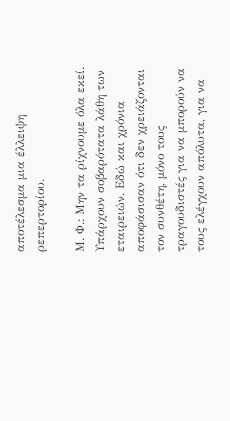αποτέλεσμα μια έλλειψη ρεπερτορίου.

Μ. Φ.: Μην τα ρίχνουμε όλα εκεί. Υπάρχουν σοβαρότατα λάθη των εταιρειών. Εδώ και χρόνια αποφάσισαν ότι δεν χρειάζονται τον συνθέτη, μόνο τους τραγουδιστές για να μπορούν να τους ελέγχουν απόλυτα, για να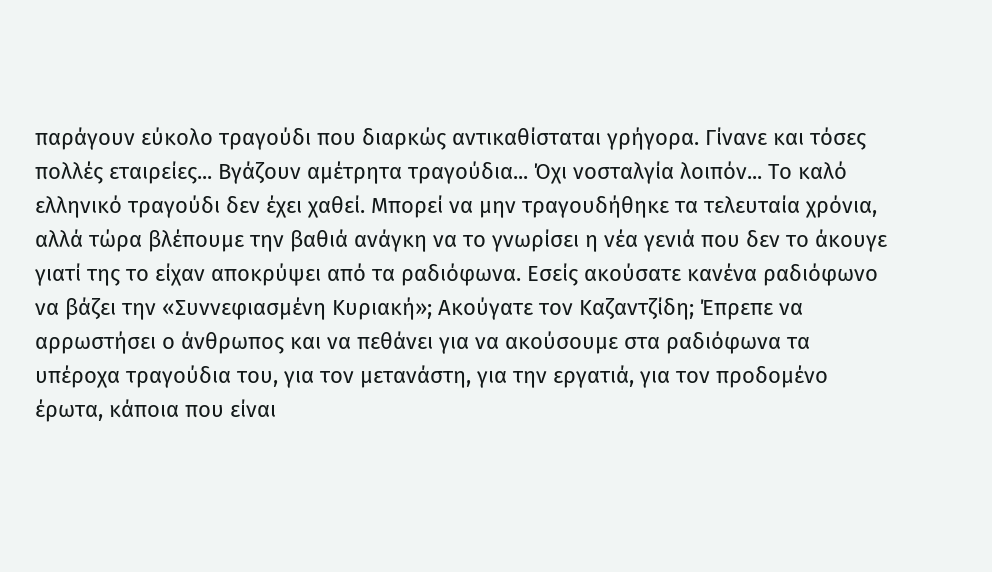παράγουν εύκολο τραγούδι που διαρκώς αντικαθίσταται γρήγορα. Γίνανε και τόσες πολλές εταιρείες... Βγάζουν αμέτρητα τραγούδια... Όχι νοσταλγία λοιπόν... Το καλό ελληνικό τραγούδι δεν έχει χαθεί. Μπορεί να μην τραγουδήθηκε τα τελευταία χρόνια, αλλά τώρα βλέπουμε την βαθιά ανάγκη να το γνωρίσει η νέα γενιά που δεν το άκουγε γιατί της το είχαν αποκρύψει από τα ραδιόφωνα. Εσείς ακούσατε κανένα ραδιόφωνο να βάζει την «Συννεφιασμένη Κυριακή»; Ακούγατε τον Καζαντζίδη; Έπρεπε να αρρωστήσει ο άνθρωπος και να πεθάνει για να ακούσουμε στα ραδιόφωνα τα υπέροχα τραγούδια του, για τον μετανάστη, για την εργατιά, για τον προδομένο έρωτα, κάποια που είναι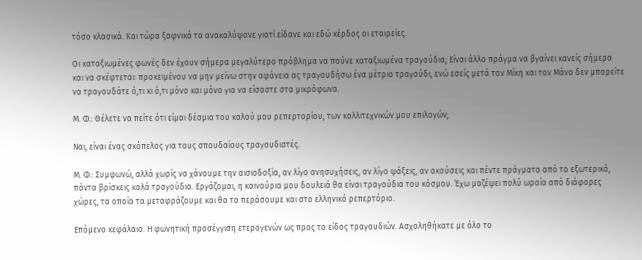τόσο κλασικά. Και τώρα ξαφνικά τα ανακαλύψανε γιατί είδανε και εδώ κέρδος οι εταιρείες.

Οι καταξιωμένες φωνές δεν έχουν σήμερα μεγαλύτερο πρόβλημα να πούνε καταξιωμένα τραγούδια; Είναι άλλο πράγμα να βγαίνει κανείς σήμερα και να σκέφτεται: προκειμένου να μην μείνω στην αφάνεια ας τραγουδήσω ένα μέτριο τραγούδι, ενώ εσείς μετά τον Μίκη και τον Μάνο δεν μπορείτε να τραγουδάτε ό,τι κι ό,τι μόνο και μόνο για να είσαστε στα μικρόφωνα.

Μ. Φ.: Θέλετε να πείτε ότι είμαι δέσμια του καλού μου ρεπερτορίου, των καλλιτεχνικών μου επιλογών;

Ναι, είναι ένας σκόπελος για τους σπουδαίους τραγουδιστές.

Μ. Φ.: Συμφωνώ, αλλά χωρίς να χάνουμε την αισιοδοξία, αν λίγο ανησυχήσεις, αν λίγο ψάξεις, αν ακούσεις και πέντε πράγματα από το εξωτερικό, πάντα βρίσκεις καλά τραγούδια. Εργάζομαι, η καινούρια μου δουλειά θα είναι τραγούδια του κόσμου. Έχω μαζέψει πολύ ωραία από διάφορες χώρες, τα οποία τα μεταφράζουμε και θα τα περάσουμε και στο ελληνικό ρεπερτόριο.

Επόμενο κεφάλαιο. Η φωνητική προσέγγιση ετερογενών ως προς το είδος τραγουδιών. Ασχοληθήκατε με όλο το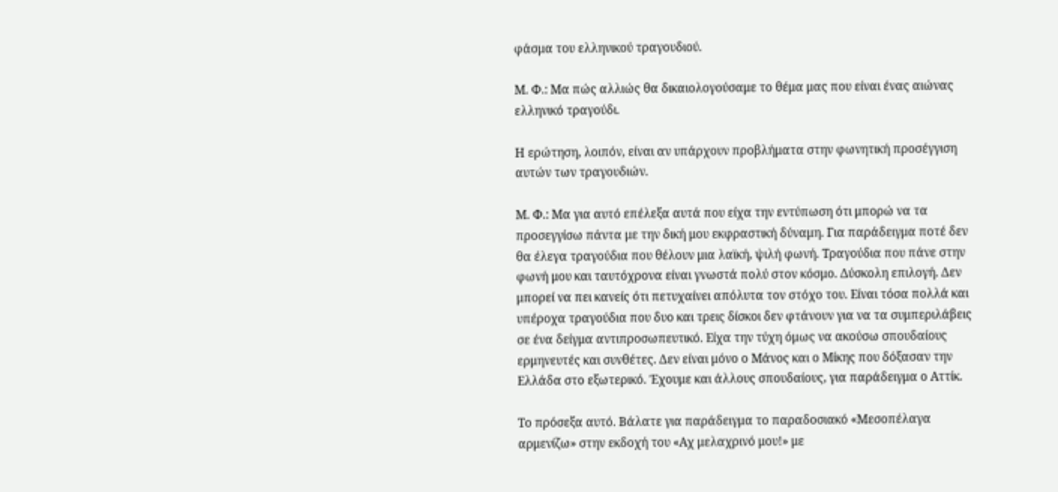φάσμα του ελληνικού τραγουδιού.

Μ. Φ.: Μα πώς αλλιώς θα δικαιολογούσαμε το θέμα μας που είναι ένας αιώνας ελληνικό τραγούδι.

Η ερώτηση, λοιπόν, είναι αν υπάρχουν προβλήματα στην φωνητική προσέγγιση αυτών των τραγουδιών.

Μ. Φ.: Μα για αυτό επέλεξα αυτά που είχα την εντύπωση ότι μπορώ να τα προσεγγίσω πάντα με την δική μου εκφραστική δύναμη. Για παράδειγμα ποτέ δεν θα έλεγα τραγούδια που θέλουν μια λαϊκή, ψιλή φωνή. Τραγούδια που πάνε στην φωνή μου και ταυτόχρονα είναι γνωστά πολύ στον κόσμο. Δύσκολη επιλογή. Δεν μπορεί να πει κανείς ότι πετυχαίνει απόλυτα τον στόχο του. Είναι τόσα πολλά και υπέροχα τραγούδια που δυο και τρεις δίσκοι δεν φτάνουν για να τα συμπεριλάβεις σε ένα δείγμα αντιπροσωπευτικό. Είχα την τύχη όμως να ακούσω σπουδαίους ερμηνευτές και συνθέτες. Δεν είναι μόνο ο Μάνος και ο Μίκης που δόξασαν την Ελλάδα στο εξωτερικό. Έχουμε και άλλους σπουδαίους, για παράδειγμα ο Αττίκ.

Το πρόσεξα αυτό. Βάλατε για παράδειγμα το παραδοσιακό «Μεσοπέλαγα αρμενίζω» στην εκδοχή του «Αχ μελαχρινό μου!» με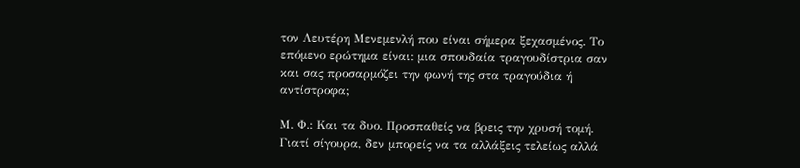τον Λευτέρη Μενεμενλή που είναι σήμερα ξεχασμένος. Το επόμενο ερώτημα είναι: μια σπουδαία τραγουδίστρια σαν και σας προσαρμόζει την φωνή της στα τραγούδια ή αντίστροφα;

Μ. Φ.: Και τα δυο. Προσπαθείς να βρεις την χρυσή τομή. Γιατί σίγουρα, δεν μπορείς να τα αλλάξεις τελείως αλλά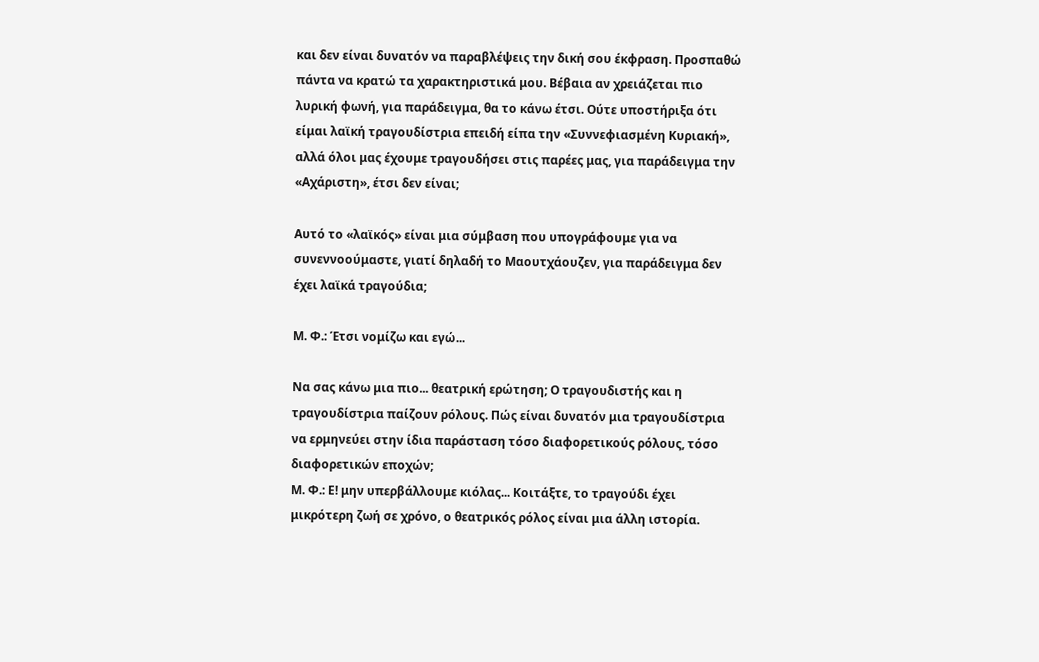και δεν είναι δυνατόν να παραβλέψεις την δική σου έκφραση. Προσπαθώ πάντα να κρατώ τα χαρακτηριστικά μου. Βέβαια αν χρειάζεται πιο λυρική φωνή, για παράδειγμα, θα το κάνω έτσι. Ούτε υποστήριξα ότι είμαι λαϊκή τραγουδίστρια επειδή είπα την «Συννεφιασμένη Κυριακή», αλλά όλοι μας έχουμε τραγουδήσει στις παρέες μας, για παράδειγμα την «Αχάριστη», έτσι δεν είναι;

Αυτό το «λαϊκός» είναι μια σύμβαση που υπογράφουμε για να συνεννοούμαστε, γιατί δηλαδή το Μαουτχάουζεν, για παράδειγμα δεν έχει λαϊκά τραγούδια;

Μ. Φ.: Έτσι νομίζω και εγώ...

Να σας κάνω μια πιο... θεατρική ερώτηση; Ο τραγουδιστής και η τραγουδίστρια παίζουν ρόλους. Πώς είναι δυνατόν μια τραγουδίστρια να ερμηνεύει στην ίδια παράσταση τόσο διαφορετικούς ρόλους, τόσο διαφορετικών εποχών;
Μ. Φ.: Ε! μην υπερβάλλουμε κιόλας... Κοιτάξτε, το τραγούδι έχει μικρότερη ζωή σε χρόνο, ο θεατρικός ρόλος είναι μια άλλη ιστορία.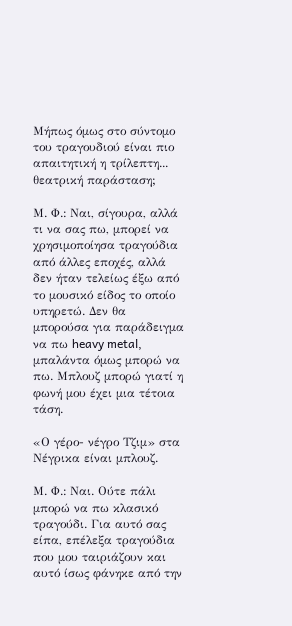Μήπως όμως στο σύντομο του τραγουδιού είναι πιο απαιτητική η τρίλεπτη... θεατρική παράσταση;

Μ. Φ.: Ναι, σίγουρα, αλλά τι να σας πω, μπορεί να χρησιμοποίησα τραγούδια από άλλες εποχές, αλλά δεν ήταν τελείως έξω από το μουσικό είδος το οποίο υπηρετώ. Δεν θα μπορούσα για παράδειγμα να πω heavy metal, μπαλάντα όμως μπορώ να πω. Μπλουζ μπορώ γιατί η φωνή μου έχει μια τέτοια τάση.

«Ο γέρο- νέγρο Τζιμ» στα Νέγρικα είναι μπλουζ.

Μ. Φ.: Ναι. Ούτε πάλι μπορώ να πω κλασικό τραγούδι. Για αυτό σας είπα, επέλεξα τραγούδια που μου ταιριάζουν και αυτό ίσως φάνηκε από την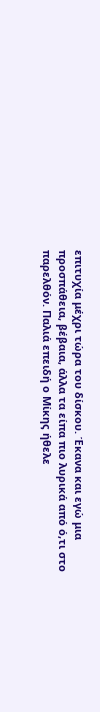επιτυχία μέχρι τώρα του δίσκου. Έκανα και εγώ μια προσπάθεια, βέβαια, άλλα τα είπα πιο λυρικά από ό,τι στο παρελθόν. Παλιά επειδή ο Μίκης ήθελε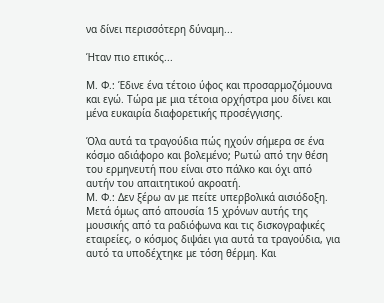να δίνει περισσότερη δύναμη...

Ήταν πιο επικός...

Μ. Φ.: Έδινε ένα τέτοιο ύφος και προσαρμοζόμουνα και εγώ. Τώρα με μια τέτοια ορχήστρα μου δίνει και μένα ευκαιρία διαφορετικής προσέγγισης.

Όλα αυτά τα τραγούδια πώς ηχούν σήμερα σε ένα κόσμο αδιάφορο και βολεμένο; Ρωτώ από την θέση του ερμηνευτή που είναι στο πάλκο και όχι από αυτήν του απαιτητικού ακροατή.
Μ. Φ.: Δεν ξέρω αν με πείτε υπερβολικά αισιόδοξη. Μετά όμως από απουσία 15 χρόνων αυτής της μουσικής από τα ραδιόφωνα και τις δισκογραφικές εταιρείες, ο κόσμος διψάει για αυτά τα τραγούδια, για αυτό τα υποδέχτηκε με τόση θέρμη. Και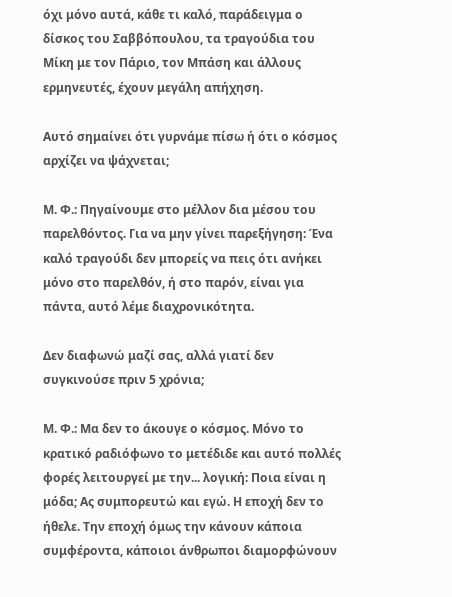όχι μόνο αυτά, κάθε τι καλό, παράδειγμα ο δίσκος του Σαββόπουλου, τα τραγούδια του Μίκη με τον Πάριο, τον Μπάση και άλλους ερμηνευτές, έχουν μεγάλη απήχηση.

Αυτό σημαίνει ότι γυρνάμε πίσω ή ότι ο κόσμος αρχίζει να ψάχνεται;

Μ. Φ.: Πηγαίνουμε στο μέλλον δια μέσου του παρελθόντος. Για να μην γίνει παρεξήγηση: Ένα καλό τραγούδι δεν μπορείς να πεις ότι ανήκει μόνο στο παρελθόν, ή στο παρόν, είναι για πάντα, αυτό λέμε διαχρονικότητα.

Δεν διαφωνώ μαζί σας, αλλά γιατί δεν συγκινούσε πριν 5 χρόνια;

Μ. Φ.: Μα δεν το άκουγε ο κόσμος. Μόνο το κρατικό ραδιόφωνο το μετέδιδε και αυτό πολλές φορές λειτουργεί με την... λογική: Ποια είναι η μόδα; Ας συμπορευτώ και εγώ. Η εποχή δεν το ήθελε. Την εποχή όμως την κάνουν κάποια συμφέροντα, κάποιοι άνθρωποι διαμορφώνουν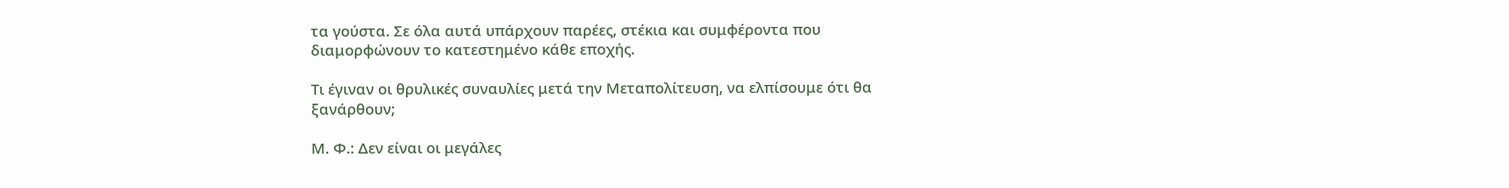τα γούστα. Σε όλα αυτά υπάρχουν παρέες, στέκια και συμφέροντα που διαμορφώνουν το κατεστημένο κάθε εποχής.

Τι έγιναν οι θρυλικές συναυλίες μετά την Μεταπολίτευση, να ελπίσουμε ότι θα ξανάρθουν;

Μ. Φ.: Δεν είναι οι μεγάλες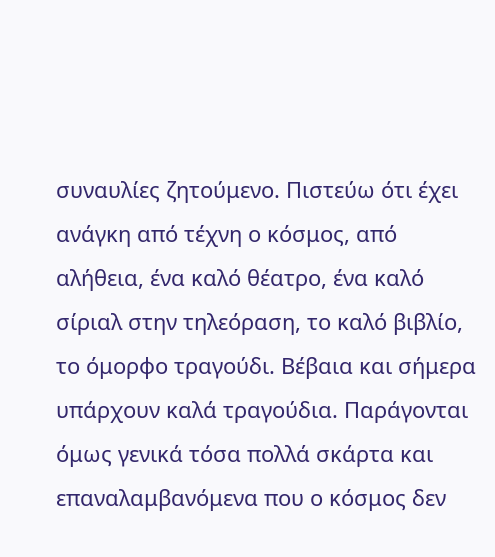συναυλίες ζητούμενο. Πιστεύω ότι έχει ανάγκη από τέχνη ο κόσμος, από αλήθεια, ένα καλό θέατρο, ένα καλό σίριαλ στην τηλεόραση, το καλό βιβλίο, το όμορφο τραγούδι. Βέβαια και σήμερα υπάρχουν καλά τραγούδια. Παράγονται όμως γενικά τόσα πολλά σκάρτα και επαναλαμβανόμενα που ο κόσμος δεν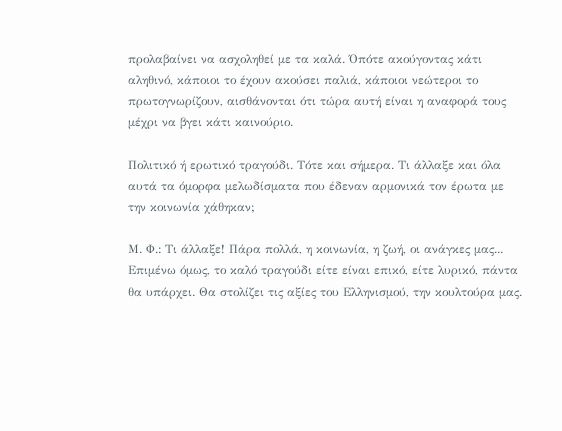προλαβαίνει να ασχοληθεί με τα καλά. Όπότε ακούγοντας κάτι αληθινό, κάποιοι το έχουν ακούσει παλιά, κάποιοι νεώτεροι το πρωτογνωρίζουν, αισθάνονται ότι τώρα αυτή είναι η αναφορά τους μέχρι να βγει κάτι καινούριο.

Πολιτικό ή ερωτικό τραγούδι. Τότε και σήμερα. Τι άλλαξε και όλα αυτά τα όμορφα μελωδίσματα που έδεναν αρμονικά τον έρωτα με την κοινωνία χάθηκαν;

Μ. Φ.: Τι άλλαξε! Πάρα πολλά, η κοινωνία, η ζωή, οι ανάγκες μας... Επιμένω όμως, το καλό τραγούδι είτε είναι επικό, είτε λυρικό, πάντα θα υπάρχει. Θα στολίζει τις αξίες του Ελληνισμού, την κουλτούρα μας.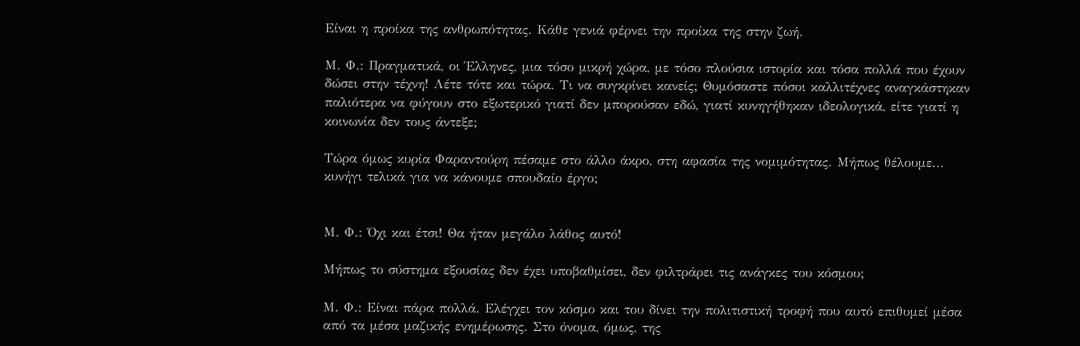Είναι η προίκα της ανθρωπότητας. Κάθε γενιά φέρνει την προίκα της στην ζωή.

Μ. Φ.: Πραγματικά, οι Έλληνες, μια τόσο μικρή χώρα, με τόσο πλούσια ιστορία και τόσα πολλά που έχουν δώσει στην τέχνη! Λέτε τότε και τώρα. Τι να συγκρίνει κανείς; Θυμόσαστε πόσοι καλλιτέχνες αναγκάστηκαν παλιότερα να φύγουν στο εξωτερικό γιατί δεν μπορούσαν εδώ, γιατί κυνηγήθηκαν ιδεολογικά, είτε γιατί η κοινωνία δεν τους άντεξε;

Τώρα όμως κυρία Φαραντούρη πέσαμε στο άλλο άκρο, στη αφασία της νομιμότητας. Μήπως θέλουμε... κυνήγι τελικά για να κάνουμε σπουδαίο έργο;


Μ. Φ.: Όχι και έτσι! Θα ήταν μεγάλο λάθος αυτό!

Μήπως το σύστημα εξουσίας δεν έχει υποβαθμίσει, δεν φιλτράρει τις ανάγκες του κόσμου;

Μ. Φ.: Είναι πάρα πολλά. Ελέγχει τον κόσμο και του δίνει την πολιτιστική τροφή που αυτό επιθυμεί μέσα από τα μέσα μαζικής ενημέρωσης. Στο όνομα, όμως, της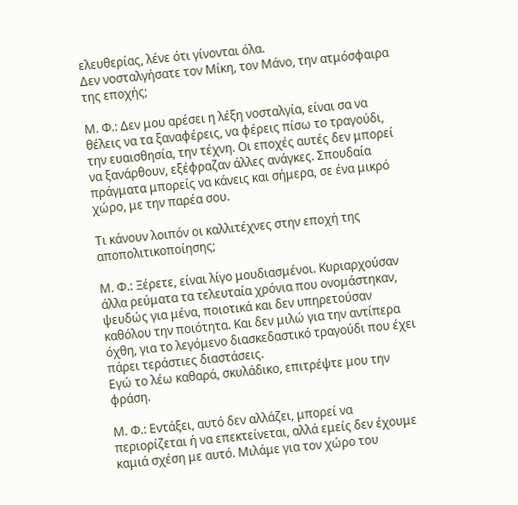ελευθερίας, λένε ότι γίνονται όλα.
Δεν νοσταλγήσατε τον Μίκη, τον Μάνο, την ατμόσφαιρα της εποχής;

Μ. Φ.: Δεν μου αρέσει η λέξη νοσταλγία, είναι σα να θέλεις να τα ξαναφέρεις, να φέρεις πίσω το τραγούδι, την ευαισθησία, την τέχνη. Οι εποχές αυτές δεν μπορεί να ξανάρθουν, εξέφραζαν άλλες ανάγκες. Σπουδαία πράγματα μπορείς να κάνεις και σήμερα, σε ένα μικρό χώρο, με την παρέα σου.

Τι κάνουν λοιπόν οι καλλιτέχνες στην εποχή της αποπολιτικοποίησης;

Μ. Φ.: Ξέρετε, είναι λίγο μουδιασμένοι. Κυριαρχούσαν άλλα ρεύματα τα τελευταία χρόνια που ονομάστηκαν, ψευδώς για μένα, ποιοτικά και δεν υπηρετούσαν καθόλου την ποιότητα. Και δεν μιλώ για την αντίπερα όχθη, για το λεγόμενο διασκεδαστικό τραγούδι που έχει πάρει τεράστιες διαστάσεις.
Εγώ το λέω καθαρά, σκυλάδικο, επιτρέψτε μου την φράση.

Μ. Φ.: Εντάξει, αυτό δεν αλλάζει, μπορεί να περιορίζεται ή να επεκτείνεται, αλλά εμείς δεν έχουμε καμιά σχέση με αυτό. Μιλάμε για τον χώρο του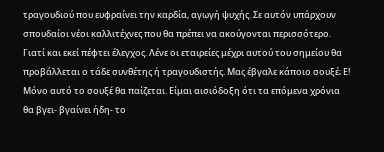τραγουδιού που ευφραίνει την καρδία, αγωγή ψυχής. Σε αυτόν υπάρχουν σπουδαίοι νέοι καλλιτέχνες που θα πρέπει να ακούγονται περισσότερο. Γιατί και εκεί πέφτει έλεγχος. Λένε οι εταιρείες μέχρι αυτού του σημείου θα προβάλλεται ο τάδε συνθέτης ή τραγουδιστής. Μας έβγαλε κάποιο σουξέ; Ε! Μόνο αυτό το σουξέ θα παίζεται. Είμαι αισιόδοξη ότι τα επόμενα χρόνια θα βγει- βγαίνει ήδη- το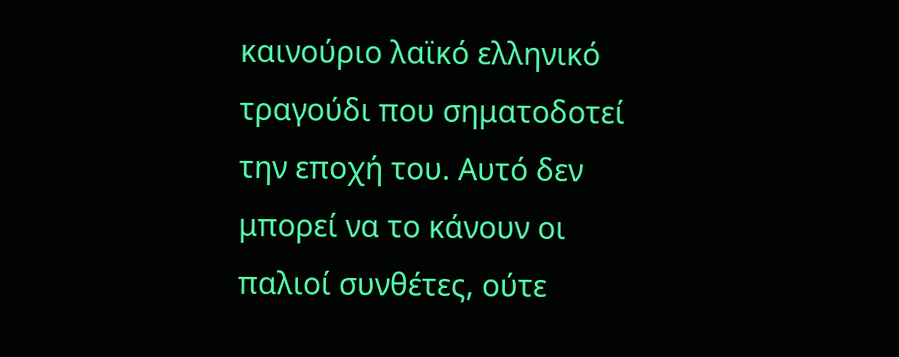καινούριο λαϊκό ελληνικό τραγούδι που σηματοδοτεί την εποχή του. Αυτό δεν μπορεί να το κάνουν οι παλιοί συνθέτες, ούτε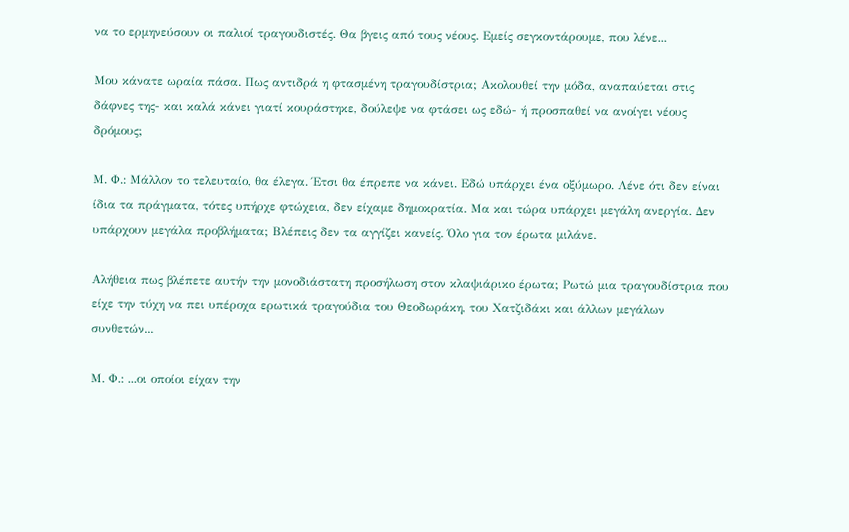να το ερμηνεύσουν οι παλιοί τραγουδιστές. Θα βγεις από τους νέους. Εμείς σεγκοντάρουμε, που λένε...

Μου κάνατε ωραία πάσα. Πως αντιδρά η φτασμένη τραγουδίστρια; Ακολουθεί την μόδα, αναπαύεται στις δάφνες της- και καλά κάνει γιατί κουράστηκε, δούλεψε να φτάσει ως εδώ- ή προσπαθεί να ανοίγει νέους δρόμους;

Μ. Φ.: Μάλλον το τελευταίο, θα έλεγα. Έτσι θα έπρεπε να κάνει. Εδώ υπάρχει ένα οξύμωρο. Λένε ότι δεν είναι ίδια τα πράγματα, τότες υπήρχε φτώχεια, δεν είχαμε δημοκρατία. Μα και τώρα υπάρχει μεγάλη ανεργία. Δεν υπάρχουν μεγάλα προβλήματα; Βλέπεις δεν τα αγγίζει κανείς. Όλο για τον έρωτα μιλάνε.

Αλήθεια πως βλέπετε αυτήν την μονοδιάστατη προσήλωση στον κλαψιάρικο έρωτα; Ρωτώ μια τραγουδίστρια που είχε την τύχη να πει υπέροχα ερωτικά τραγούδια του Θεοδωράκη, του Χατζιδάκι και άλλων μεγάλων συνθετών...

Μ. Φ.: ...οι οποίοι είχαν την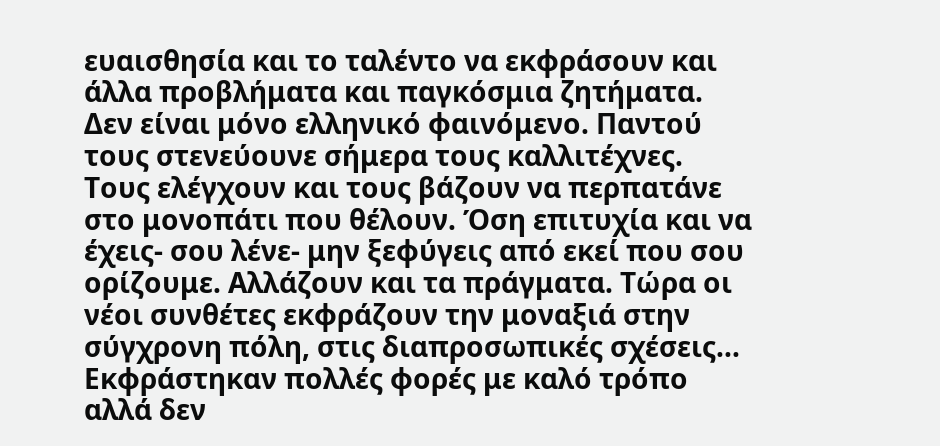ευαισθησία και το ταλέντο να εκφράσουν και άλλα προβλήματα και παγκόσμια ζητήματα. Δεν είναι μόνο ελληνικό φαινόμενο. Παντού τους στενεύουνε σήμερα τους καλλιτέχνες. Τους ελέγχουν και τους βάζουν να περπατάνε στο μονοπάτι που θέλουν. Όση επιτυχία και να έχεις- σου λένε- μην ξεφύγεις από εκεί που σου ορίζουμε. Αλλάζουν και τα πράγματα. Τώρα οι νέοι συνθέτες εκφράζουν την μοναξιά στην σύγχρονη πόλη, στις διαπροσωπικές σχέσεις... Εκφράστηκαν πολλές φορές με καλό τρόπο αλλά δεν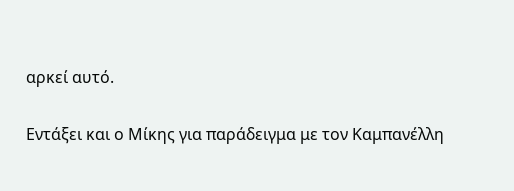αρκεί αυτό.

Εντάξει και ο Μίκης για παράδειγμα με τον Καμπανέλλη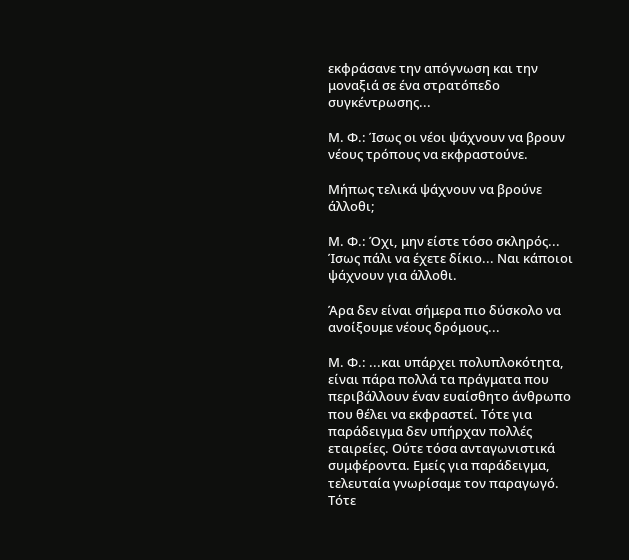εκφράσανε την απόγνωση και την μοναξιά σε ένα στρατόπεδο συγκέντρωσης...

Μ. Φ.: Ίσως οι νέοι ψάχνουν να βρουν νέους τρόπους να εκφραστούνε.

Μήπως τελικά ψάχνουν να βρούνε άλλοθι;

Μ. Φ.: Όχι, μην είστε τόσο σκληρός... Ίσως πάλι να έχετε δίκιο... Ναι κάποιοι ψάχνουν για άλλοθι.

Άρα δεν είναι σήμερα πιο δύσκολο να ανοίξουμε νέους δρόμους...

Μ. Φ.: ...και υπάρχει πολυπλοκότητα, είναι πάρα πολλά τα πράγματα που περιβάλλουν έναν ευαίσθητο άνθρωπο που θέλει να εκφραστεί. Τότε για παράδειγμα δεν υπήρχαν πολλές εταιρείες. Ούτε τόσα ανταγωνιστικά συμφέροντα. Εμείς για παράδειγμα, τελευταία γνωρίσαμε τον παραγωγό. Τότε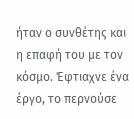ήταν ο συνθέτης και η επαφή του με τον κόσμο. Έφτιαχνε ένα έργο, το περνούσε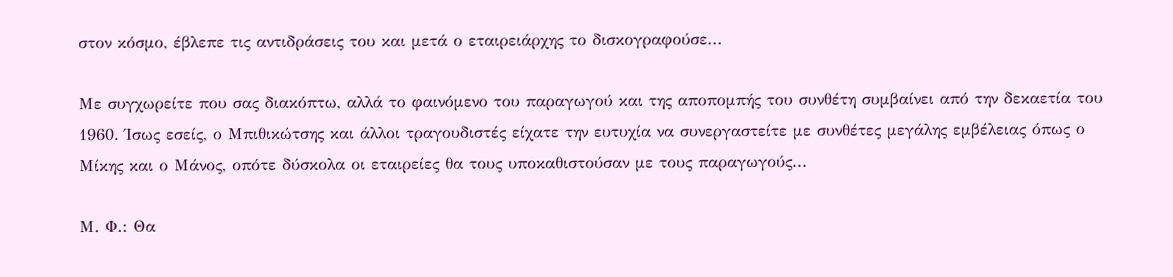στον κόσμο, έβλεπε τις αντιδράσεις του και μετά ο εταιρειάρχης το δισκογραφούσε...

Με συγχωρείτε που σας διακόπτω, αλλά το φαινόμενο του παραγωγού και της αποπομπής του συνθέτη συμβαίνει από την δεκαετία του 1960. Ίσως εσείς, ο Μπιθικώτσης και άλλοι τραγουδιστές είχατε την ευτυχία να συνεργαστείτε με συνθέτες μεγάλης εμβέλειας όπως ο Μίκης και ο Μάνος, οπότε δύσκολα οι εταιρείες θα τους υποκαθιστούσαν με τους παραγωγούς...

Μ. Φ.: Θα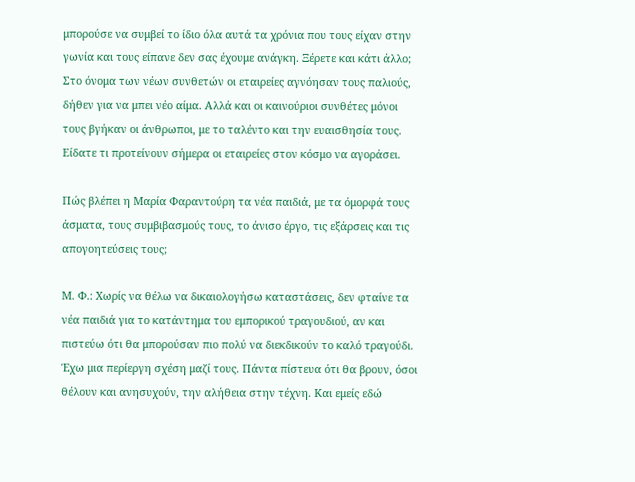μπορούσε να συμβεί το ίδιο όλα αυτά τα χρόνια που τους είχαν στην γωνία και τους είπανε δεν σας έχουμε ανάγκη. Ξέρετε και κάτι άλλο; Στο όνομα των νέων συνθετών οι εταιρείες αγνόησαν τους παλιούς, δήθεν για να μπει νέο αίμα. Αλλά και οι καινούριοι συνθέτες μόνοι τους βγήκαν οι άνθρωποι, με το ταλέντο και την ευαισθησία τους. Είδατε τι προτείνουν σήμερα οι εταιρείες στον κόσμο να αγοράσει.

Πώς βλέπει η Μαρία Φαραντούρη τα νέα παιδιά, με τα όμορφά τους άσματα, τους συμβιβασμούς τους, το άνισο έργο, τις εξάρσεις και τις απογοητεύσεις τους;

Μ. Φ.: Χωρίς να θέλω να δικαιολογήσω καταστάσεις, δεν φταίνε τα νέα παιδιά για το κατάντημα του εμπορικού τραγουδιού, αν και πιστεύω ότι θα μπορούσαν πιο πολύ να διεκδικούν το καλό τραγούδι. Έχω μια περίεργη σχέση μαζί τους. Πάντα πίστευα ότι θα βρουν, όσοι θέλουν και ανησυχούν, την αλήθεια στην τέχνη. Και εμείς εδώ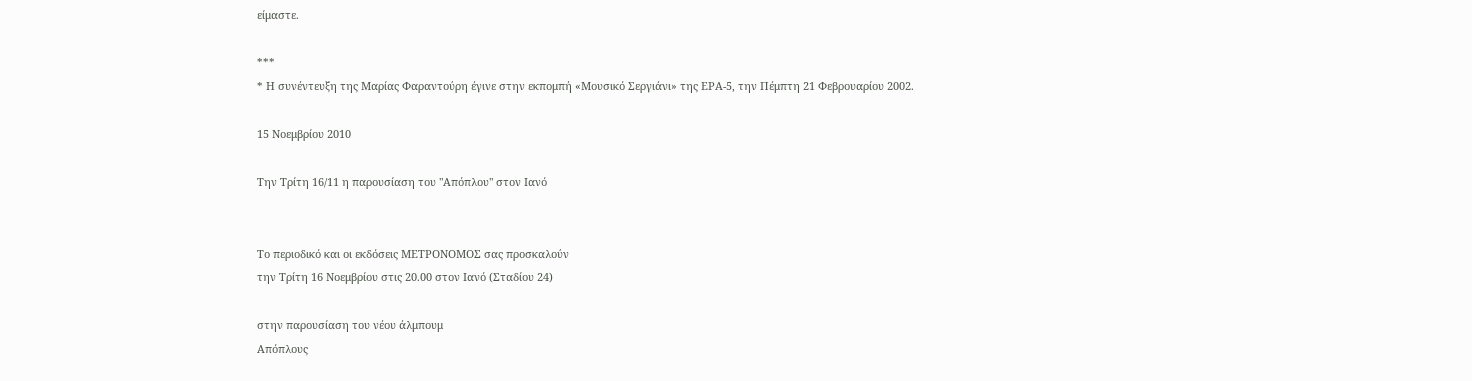είμαστε.

***
* Η συνέντευξη της Μαρίας Φαραντούρη έγινε στην εκπομπή «Μουσικό Σεργιάνι» της ΕΡΑ-5, την Πέμπτη 21 Φεβρουαρίου 2002.

15 Νοεμβρίου 2010

Την Τρίτη 16/11 η παρουσίαση του "Απόπλου" στον Ιανό


Το περιοδικό και οι εκδόσεις ΜΕΤΡΟΝΟΜΟΣ σας προσκαλούν
την Τρίτη 16 Νοεμβρίου στις 20.00 στον Ιανό (Σταδίου 24)

στην παρουσίαση του νέου άλμπουμ
Απόπλους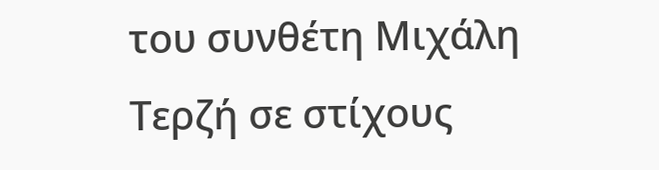του συνθέτη Μιχάλη Τερζή σε στίχους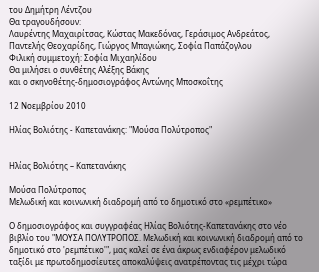του Δημήτρη Λέντζου
Θα τραγουδήσουν:
Λαυρέντης Μαχαιρίτσας, Κώστας Μακεδόνας, Γεράσιμος Ανδρεάτος, Παντελής Θεοχαρίδης, Γιώργος Μπαγιώκης, Σοφία Παπάζογλου
Φιλική συμμετοχή: Σοφία Μιχαηλίδου
Θα μιλήσει ο συνθέτης Αλέξης Βάκης
και ο σκηνοθέτης-δημοσιογράφος Αντώνης Μποσκοΐτης

12 Νοεμβρίου 2010

Ηλίας Βολιότης - Καπετανάκης: "Μούσα Πολύτροπος"


Ηλίας Βολιότης – Καπετανάκης

Μούσα Πολύτροπος
Μελωδική και κοινωνική διαδρομή από το δημοτικό στο «ρεμπέτικο»

Ο δημοσιογράφος και συγγραφέας Ηλίας Βολιότης-Καπετανάκης στο νέο βιβλίο του "ΜΟΥΣΑ ΠΟΛΥΤΡΟΠΟΣ. Μελωδική και κοινωνική διαδρομή από το δημοτικό στο 'ρεμπέτικο'", μας καλεί σε ένα άκρως ενδιαφέρον μελωδικό ταξίδι με πρωτοδημοσίευτες αποκαλύψεις ανατρέποντας τις μέχρι τώρα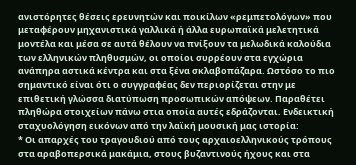ανιστόρητες θέσεις ερευνητών και ποικίλων «ρεμπετολόγων» που μεταφέρουν μηχανιστικά γαλλικά ή άλλα ευρωπαϊκά μελετητικά μοντέλα και μέσα σε αυτά θέλουν να πνίξουν τα μελωδικά καλούδια των ελληνικών πληθυσμών, οι οποίοι συρρέουν στα εγχώρια ανάπηρα αστικά κέντρα και στα ξένα σκλαβοπάζαρα. Ωστόσο το πιο σημαντικό είναι ότι ο συγγραφέας δεν περιορίζεται στην με επιθετική γλώσσα διατύπωση προσωπικών απόψεων. Παραθέτει πληθώρα στοιχείων πάνω στια οποία αυτές εδράζονται. Ενδεικτική σταχυολόγηση εικόνων από την λαϊκή μουσική μας ιστορία:
* Οι απαρχές του τραγουδιού από τους αρχαιοελληνικούς τρόπους στα αραβοπερσικά μακάμια, στους βυζαντινούς ήχους και στα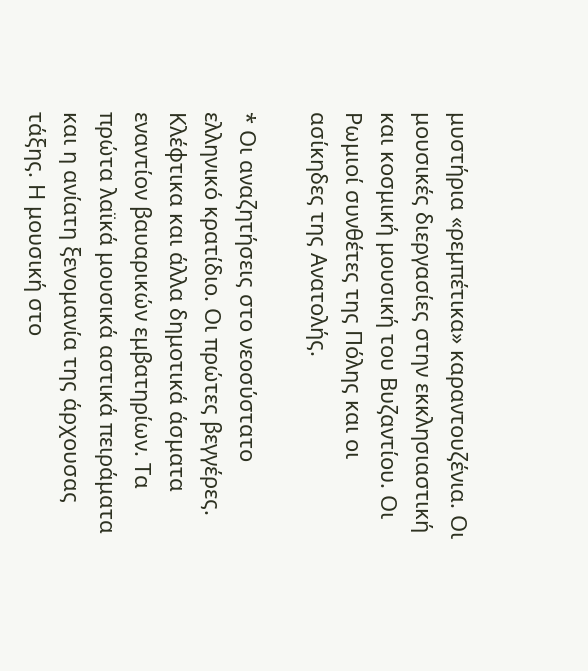μυστήρια «ρεμπέτικα» καραντουζένια. Οι μουσικές διεργασίες στην εκκλησιαστική και κοσμική μουσική του Βυζαντίου. Οι Ρωμιοί συνθέτες της Πόλης και οι ασίκηδες της Ανατολής.

* Οι αναζητήσεις στο νεοσύστατο ελληνικό κρατίδιο. Οι πρώτες βεγγέρες. Κλέφτικα και άλλα δημοτικά άσματα εναντίον βαυαρικών εμβατηρίων. Τα πρώτα λαϊκά μουσικά αστικά πειράματα και η ανίατη ξενομανία της άρχουσας τάξης. Η μουσική στο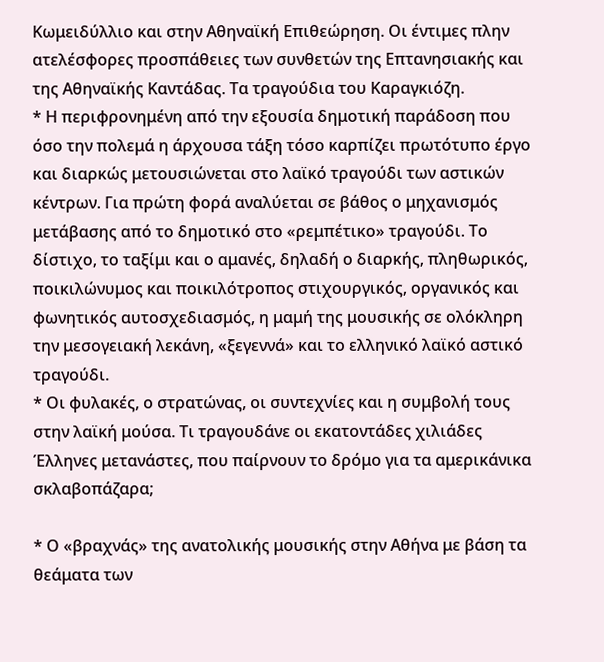Κωμειδύλλιο και στην Αθηναϊκή Επιθεώρηση. Οι έντιμες πλην ατελέσφορες προσπάθειες των συνθετών της Επτανησιακής και της Αθηναϊκής Καντάδας. Τα τραγούδια του Καραγκιόζη.
* Η περιφρονημένη από την εξουσία δημοτική παράδοση που όσο την πολεμά η άρχουσα τάξη τόσο καρπίζει πρωτότυπο έργο και διαρκώς μετουσιώνεται στο λαϊκό τραγούδι των αστικών κέντρων. Για πρώτη φορά αναλύεται σε βάθος ο μηχανισμός μετάβασης από το δημοτικό στο «ρεμπέτικο» τραγούδι. Το δίστιχο, το ταξίμι και ο αμανές, δηλαδή ο διαρκής, πληθωρικός, ποικιλώνυμος και ποικιλότροπος στιχουργικός, οργανικός και φωνητικός αυτοσχεδιασμός, η μαμή της μουσικής σε ολόκληρη την μεσογειακή λεκάνη, «ξεγεννά» και το ελληνικό λαϊκό αστικό τραγούδι.
* Οι φυλακές, ο στρατώνας, οι συντεχνίες και η συμβολή τους στην λαϊκή μούσα. Τι τραγουδάνε οι εκατοντάδες χιλιάδες Έλληνες μετανάστες, που παίρνουν το δρόμο για τα αμερικάνικα σκλαβοπάζαρα;

* Ο «βραχνάς» της ανατολικής μουσικής στην Αθήνα με βάση τα θεάματα των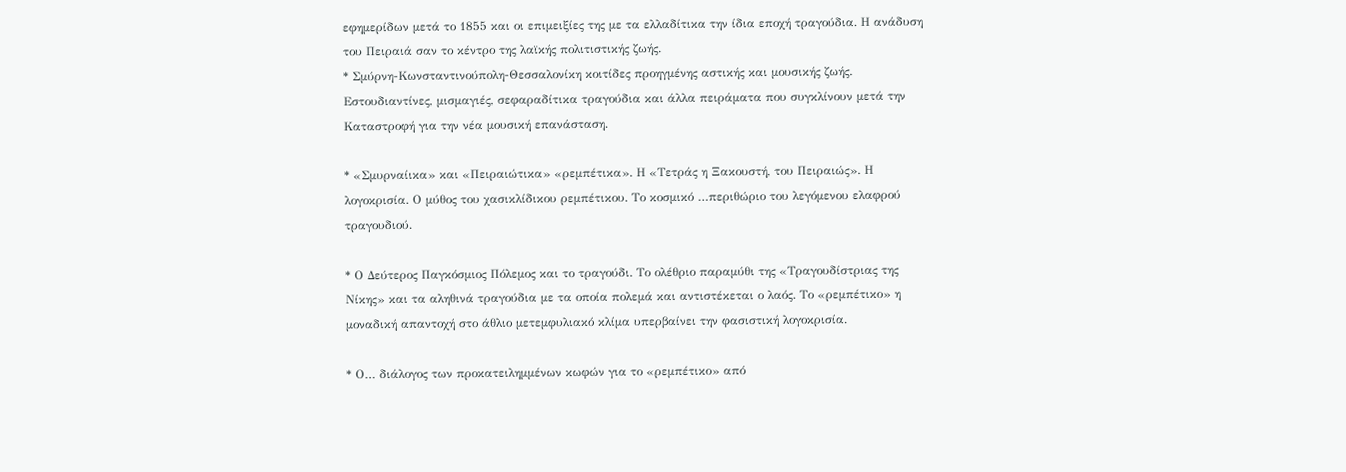εφημερίδων μετά το 1855 και οι επιμειξίες της με τα ελλαδίτικα την ίδια εποχή τραγούδια. Η ανάδυση του Πειραιά σαν το κέντρο της λαϊκής πολιτιστικής ζωής.
* Σμύρνη-Κωνσταντινούπολη-Θεσσαλονίκη κοιτίδες προηγμένης αστικής και μουσικής ζωής. Εστουδιαντίνες, μισμαγιές, σεφαραδίτικα τραγούδια και άλλα πειράματα που συγκλίνουν μετά την Καταστροφή για την νέα μουσική επανάσταση.

* «Σμυρναίικα» και «Πειραιώτικα» «ρεμπέτικα». Η «Τετράς η Ξακουστή, του Πειραιώς». Η λογοκρισία. Ο μύθος του χασικλίδικου ρεμπέτικου. Το κοσμικό …περιθώριο του λεγόμενου ελαφρού τραγουδιού.

* Ο Δεύτερος Παγκόσμιος Πόλεμος και το τραγούδι. Το ολέθριο παραμύθι της «Τραγουδίστριας της Νίκης» και τα αληθινά τραγούδια με τα οποία πολεμά και αντιστέκεται ο λαός. Το «ρεμπέτικο» η μοναδική απαντοχή στο άθλιο μετεμφυλιακό κλίμα υπερβαίνει την φασιστική λογοκρισία.

* Ο… διάλογος των προκατειλημμένων κωφών για το «ρεμπέτικο» από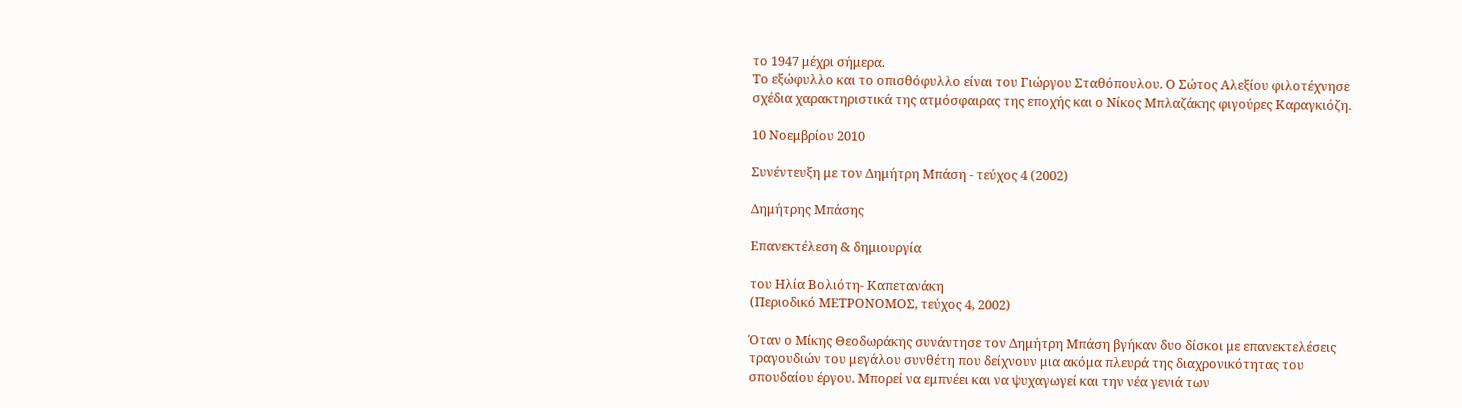το 1947 μέχρι σήμερα.
Το εξώφυλλο και το οπισθόφυλλο είναι του Γιώργου Σταθόπουλου. Ο Σώτος Αλεξίου φιλοτέχνησε σχέδια χαρακτηριστικά της ατμόσφαιρας της εποχής και ο Νίκος Μπλαζάκης φιγούρες Καραγκιόζη.

10 Νοεμβρίου 2010

Συνέντευξη με τον Δημήτρη Μπάση - τεύχος 4 (2002)

Δημήτρης Μπάσης

Επανεκτέλεση & δημιουργία

του Ηλία Βολιότη- Καπετανάκη
(Περιοδικό ΜΕΤΡΟΝΟΜΟΣ, τεύχος 4, 2002)

Όταν ο Μίκης Θεοδωράκης συνάντησε τον Δημήτρη Μπάση βγήκαν δυο δίσκοι με επανεκτελέσεις τραγουδιών του μεγάλου συνθέτη που δείχνουν μια ακόμα πλευρά της διαχρονικότητας του σπουδαίου έργου. Μπορεί να εμπνέει και να ψυχαγωγεί και την νέα γενιά των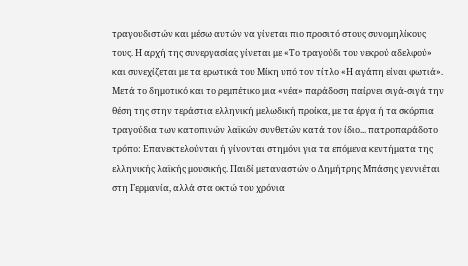τραγουδιστών και μέσω αυτών να γίνεται πιο προσιτό στους συνομηλίκους τους. Η αρχή της συνεργασίας γίνεται με «Το τραγούδι του νεκρού αδελφού» και συνεχίζεται με τα ερωτικά του Μίκη υπό τον τίτλο «Η αγάπη είναι φωτιά». Μετά το δημοτικό και το ρεμπέτικο μια «νέα» παράδοση παίρνει σιγά-σιγά την θέση της στην τεράστια ελληνική μελωδική προίκα, με τα έργα ή τα σκόρπια τραγούδια των κατοπινών λαϊκών συνθετών κατά τον ίδιο... πατροπαράδοτο τρόπο: Επανεκτελούνται ή γίνονται στημόνι για τα επόμενα κεντήματα της ελληνικής λαϊκής μουσικής. Παιδί μεταναστών ο Δημήτρης Μπάσης γεννιέται στη Γερμανία, αλλά στα οκτώ του χρόνια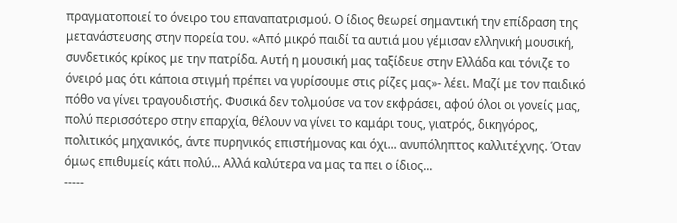πραγματοποιεί το όνειρο του επαναπατρισμού. Ο ίδιος θεωρεί σημαντική την επίδραση της μετανάστευσης στην πορεία του. «Από μικρό παιδί τα αυτιά μου γέμισαν ελληνική μουσική, συνδετικός κρίκος με την πατρίδα. Αυτή η μουσική μας ταξίδευε στην Ελλάδα και τόνιζε το όνειρό μας ότι κάποια στιγμή πρέπει να γυρίσουμε στις ρίζες μας»- λέει. Μαζί με τον παιδικό πόθο να γίνει τραγουδιστής. Φυσικά δεν τολμούσε να τον εκφράσει, αφού όλοι οι γονείς μας, πολύ περισσότερο στην επαρχία, θέλουν να γίνει το καμάρι τους, γιατρός, δικηγόρος, πολιτικός μηχανικός, άντε πυρηνικός επιστήμονας και όχι... ανυπόληπτος καλλιτέχνης. Όταν όμως επιθυμείς κάτι πολύ... Αλλά καλύτερα να μας τα πει ο ίδιος...
-----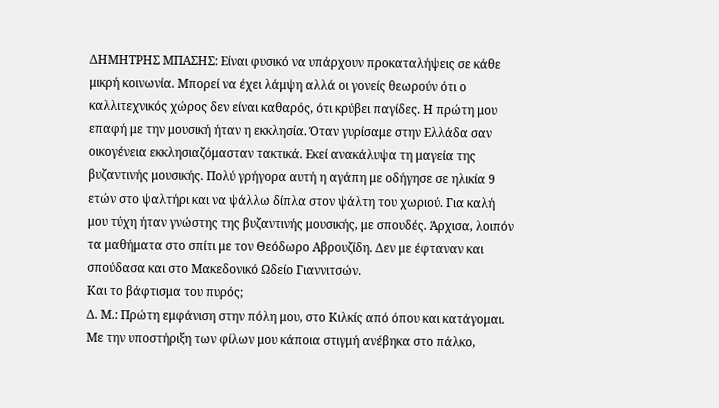ΔΗΜΗΤΡΗΣ ΜΠΑΣΗΣ: Είναι φυσικό να υπάρχουν προκαταλήψεις σε κάθε μικρή κοινωνία. Μπορεί να έχει λάμψη αλλά οι γονείς θεωρούν ότι ο καλλιτεχνικός χώρος δεν είναι καθαρός, ότι κρύβει παγίδες. Η πρώτη μου επαφή με την μουσική ήταν η εκκλησία. Όταν γυρίσαμε στην Ελλάδα σαν οικογένεια εκκλησιαζόμασταν τακτικά. Εκεί ανακάλυψα τη μαγεία της βυζαντινής μουσικής. Πολύ γρήγορα αυτή η αγάπη με οδήγησε σε ηλικία 9 ετών στο ψαλτήρι και να ψάλλω δίπλα στον ψάλτη του χωριού. Για καλή μου τύχη ήταν γνώστης της βυζαντινής μουσικής, με σπουδές. Άρχισα, λοιπόν τα μαθήματα στο σπίτι με τον Θεόδωρο Αβρουζίδη. Δεν με έφταναν και σπούδασα και στο Μακεδονικό Ωδείο Γιαννιτσών.
Και το βάφτισμα του πυρός;
Δ. Μ.: Πρώτη εμφάνιση στην πόλη μου, στο Κιλκίς από όπου και κατάγομαι. Με την υποστήριξη των φίλων μου κάποια στιγμή ανέβηκα στο πάλκο,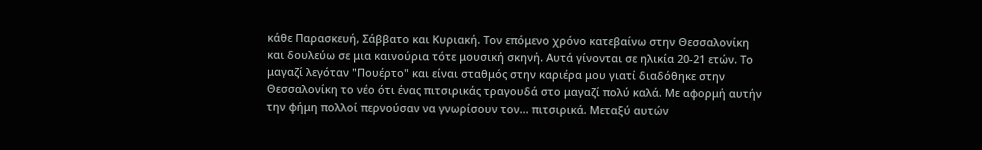κάθε Παρασκευή, Σάββατο και Κυριακή. Τον επόμενο χρόνο κατεβαίνω στην Θεσσαλονίκη και δουλεύω σε μια καινούρια τότε μουσική σκηνή. Αυτά γίνονται σε ηλικία 20-21 ετών. Το μαγαζί λεγόταν "Πουέρτο" και είναι σταθμός στην καριέρα μου γιατί διαδόθηκε στην Θεσσαλονίκη το νέο ότι ένας πιτσιρικάς τραγουδά στο μαγαζί πολύ καλά. Με αφορμή αυτήν την φήμη πολλοί περνούσαν να γνωρίσουν τον... πιτσιρικά. Μεταξύ αυτών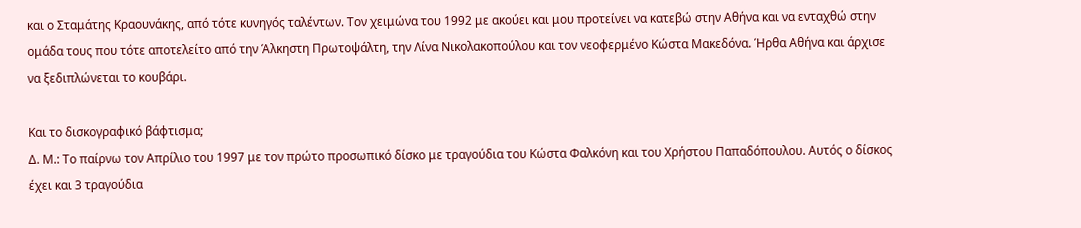και ο Σταμάτης Κραουνάκης, από τότε κυνηγός ταλέντων. Τον χειμώνα του 1992 με ακούει και μου προτείνει να κατεβώ στην Αθήνα και να ενταχθώ στην ομάδα τους που τότε αποτελείτο από την Άλκηστη Πρωτοψάλτη, την Λίνα Νικολακοπούλου και τον νεοφερμένο Κώστα Μακεδόνα. Ήρθα Αθήνα και άρχισε να ξεδιπλώνεται το κουβάρι.

Και το δισκογραφικό βάφτισμα;
Δ. Μ.: Το παίρνω τον Απρίλιο του 1997 με τον πρώτο προσωπικό δίσκο με τραγούδια του Κώστα Φαλκόνη και του Χρήστου Παπαδόπουλου. Αυτός ο δίσκος έχει και 3 τραγούδια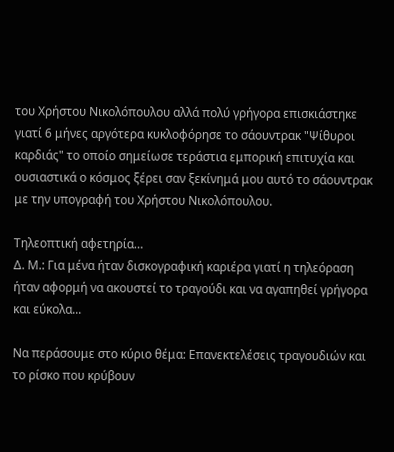του Χρήστου Νικολόπουλου αλλά πολύ γρήγορα επισκιάστηκε γιατί 6 μήνες αργότερα κυκλοφόρησε το σάουντρακ "Ψίθυροι καρδιάς" το οποίο σημείωσε τεράστια εμπορική επιτυχία και ουσιαστικά ο κόσμος ξέρει σαν ξεκίνημά μου αυτό το σάουντρακ με την υπογραφή του Χρήστου Νικολόπουλου.

Τηλεοπτική αφετηρία…
Δ. Μ.: Για μένα ήταν δισκογραφική καριέρα γιατί η τηλεόραση ήταν αφορμή να ακουστεί το τραγούδι και να αγαπηθεί γρήγορα και εύκολα...

Να περάσουμε στο κύριο θέμα: Επανεκτελέσεις τραγουδιών και το ρίσκο που κρύβουν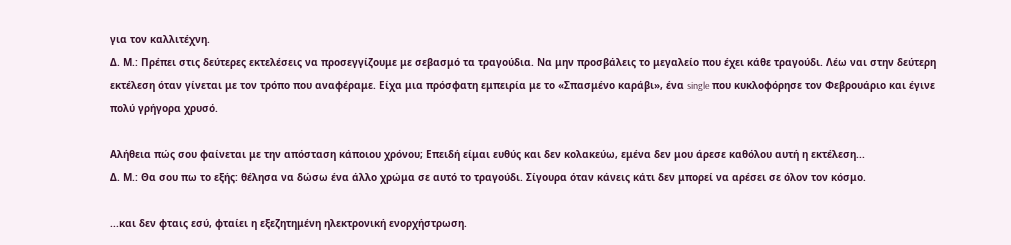για τον καλλιτέχνη.
Δ. Μ.: Πρέπει στις δεύτερες εκτελέσεις να προσεγγίζουμε με σεβασμό τα τραγούδια. Να μην προσβάλεις το μεγαλείο που έχει κάθε τραγούδι. Λέω ναι στην δεύτερη εκτέλεση όταν γίνεται με τον τρόπο που αναφέραμε. Είχα μια πρόσφατη εμπειρία με το «Σπασμένο καράβι», ένα single που κυκλοφόρησε τον Φεβρουάριο και έγινε πολύ γρήγορα χρυσό.

Αλήθεια πώς σου φαίνεται με την απόσταση κάποιου χρόνου; Επειδή είμαι ευθύς και δεν κολακεύω, εμένα δεν μου άρεσε καθόλου αυτή η εκτέλεση...
Δ. Μ.: Θα σου πω το εξής: θέλησα να δώσω ένα άλλο χρώμα σε αυτό το τραγούδι. Σίγουρα όταν κάνεις κάτι δεν μπορεί να αρέσει σε όλον τον κόσμο.

...και δεν φταις εσύ, φταίει η εξεζητημένη ηλεκτρονική ενορχήστρωση.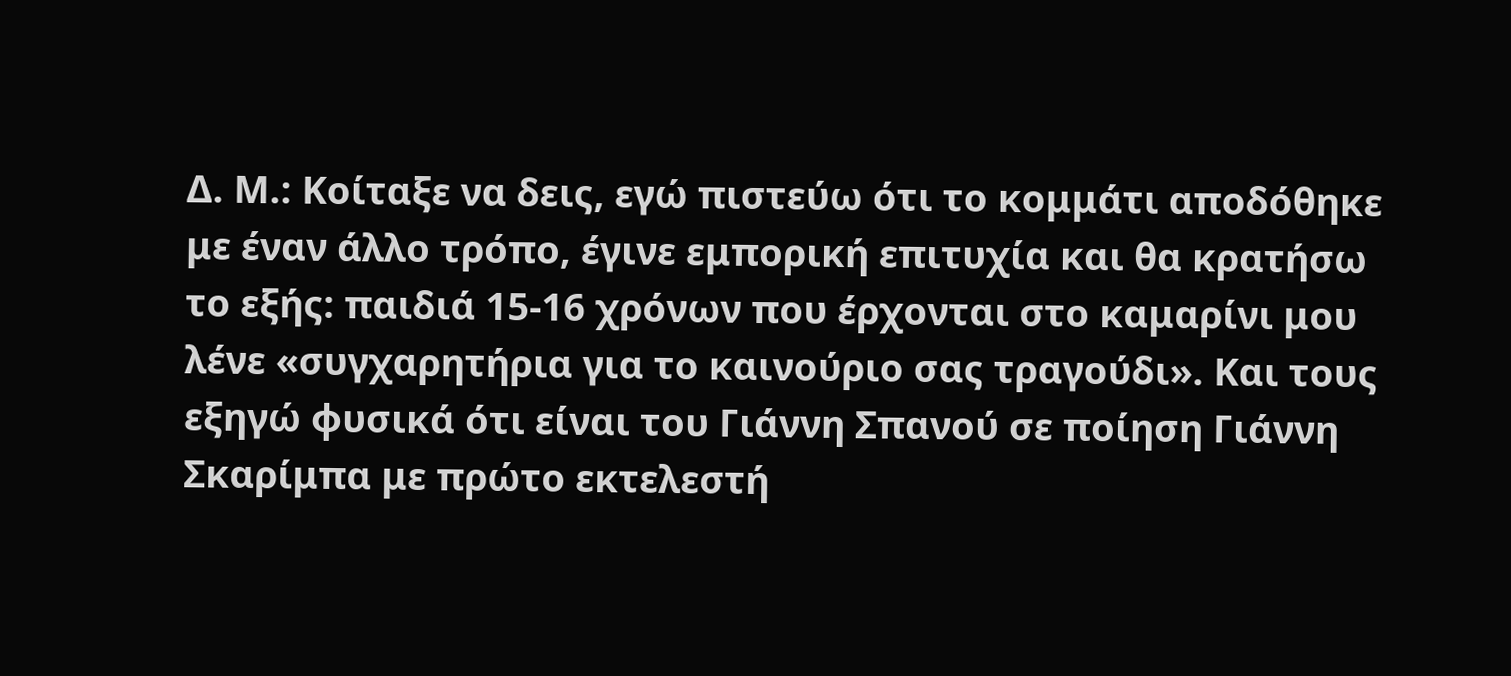Δ. Μ.: Κοίταξε να δεις, εγώ πιστεύω ότι το κομμάτι αποδόθηκε με έναν άλλο τρόπο, έγινε εμπορική επιτυχία και θα κρατήσω το εξής: παιδιά 15-16 χρόνων που έρχονται στο καμαρίνι μου λένε «συγχαρητήρια για το καινούριο σας τραγούδι». Και τους εξηγώ φυσικά ότι είναι του Γιάννη Σπανού σε ποίηση Γιάννη Σκαρίμπα με πρώτο εκτελεστή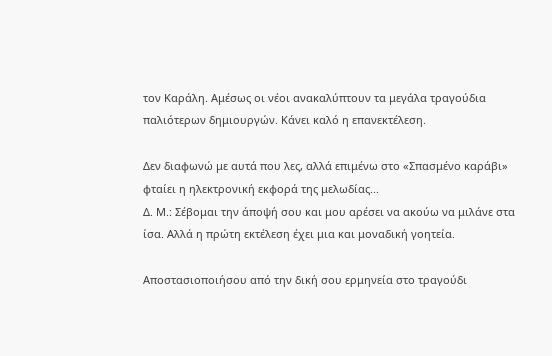τον Καράλη. Αμέσως οι νέοι ανακαλύπτουν τα μεγάλα τραγούδια παλιότερων δημιουργών. Κάνει καλό η επανεκτέλεση.

Δεν διαφωνώ με αυτά που λες, αλλά επιμένω στο «Σπασμένο καράβι» φταίει η ηλεκτρονική εκφορά της μελωδίας...
Δ. Μ.: Σέβομαι την άποψή σου και μου αρέσει να ακούω να μιλάνε στα ίσα. Αλλά η πρώτη εκτέλεση έχει μια και μοναδική γοητεία.

Αποστασιοποιήσου από την δική σου ερμηνεία στο τραγούδι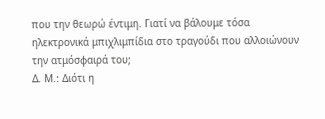που την θεωρώ έντιμη. Γιατί να βάλουμε τόσα ηλεκτρονικά μπιχλιμπίδια στο τραγούδι που αλλοιώνουν την ατμόσφαιρά του;
Δ. Μ.: Διότι η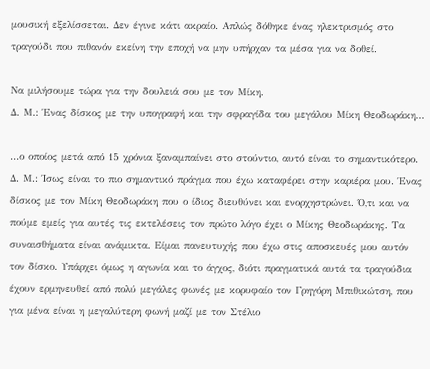μουσική εξελίσσεται. Δεν έγινε κάτι ακραίο. Απλώς δόθηκε ένας ηλεκτρισμός στο τραγούδι που πιθανόν εκείνη την εποχή να μην υπήρχαν τα μέσα για να δοθεί.

Να μιλήσουμε τώρα για την δουλειά σου με τον Μίκη.
Δ. Μ.: Ένας δίσκος με την υπογραφή και την σφραγίδα του μεγάλου Μίκη Θεοδωράκη...

...ο οποίος μετά από 15 χρόνια ξαναμπαίνει στο στούντιο, αυτό είναι το σημαντικότερο.
Δ. Μ.: Ίσως είναι το πιο σημαντικό πράγμα που έχω καταφέρει στην καριέρα μου. Ένας δίσκος με τον Μίκη Θεοδωράκη που ο ίδιος διευθύνει και ενορχηστρώνει. Ό,τι και να πούμε εμείς για αυτές τις εκτελέσεις τον πρώτο λόγο έχει ο Μίκης Θεοδωράκης. Τα συναισθήματα είναι ανάμικτα. Είμαι πανευτυχής που έχω στις αποσκευές μου αυτόν τον δίσκο. Υπάρχει όμως η αγωνία και το άγχος, διότι πραγματικά αυτά τα τραγούδια έχουν ερμηνευθεί από πολύ μεγάλες φωνές με κορυφαίο τον Γρηγόρη Μπιθικώτση, που για μένα είναι η μεγαλύτερη φωνή μαζί με τον Στέλιο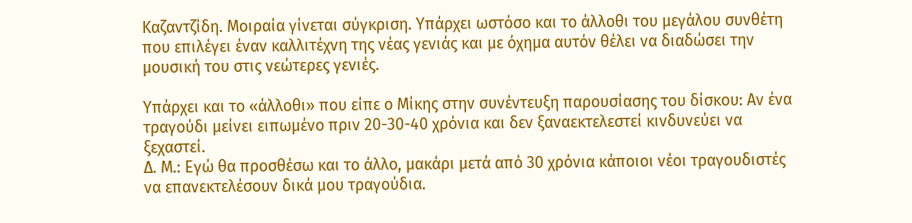Καζαντζίδη. Μοιραία γίνεται σύγκριση. Υπάρχει ωστόσο και το άλλοθι του μεγάλου συνθέτη που επιλέγει έναν καλλιτέχνη της νέας γενιάς και με όχημα αυτόν θέλει να διαδώσει την μουσική του στις νεώτερες γενιές.

Υπάρχει και το «άλλοθι» που είπε ο Μίκης στην συνέντευξη παρουσίασης του δίσκου: Αν ένα τραγούδι μείνει ειπωμένο πριν 20-30-40 χρόνια και δεν ξαναεκτελεστεί κινδυνεύει να ξεχαστεί.
Δ. Μ.: Εγώ θα προσθέσω και το άλλο, μακάρι μετά από 30 χρόνια κάποιοι νέοι τραγουδιστές να επανεκτελέσουν δικά μου τραγούδια.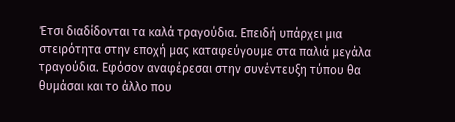Έτσι διαδίδονται τα καλά τραγούδια. Επειδή υπάρχει μια στειρότητα στην εποχή μας καταφεύγουμε στα παλιά μεγάλα τραγούδια. Εφόσον αναφέρεσαι στην συνέντευξη τύπου θα θυμάσαι και το άλλο που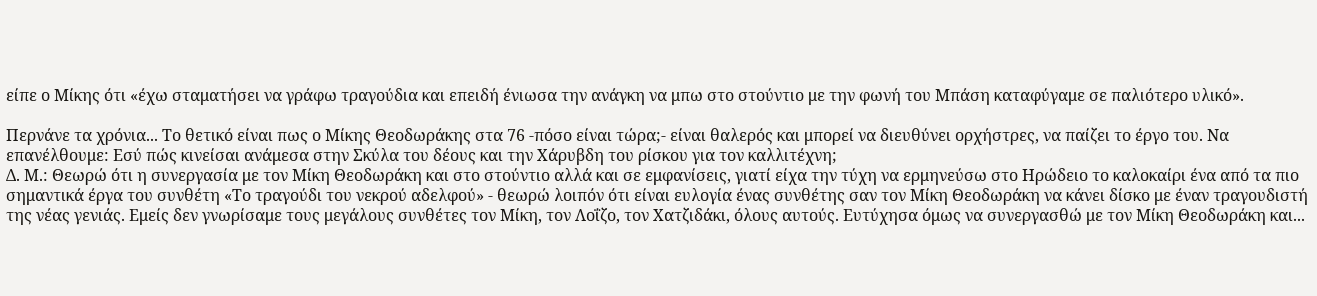είπε ο Μίκης ότι «έχω σταματήσει να γράφω τραγούδια και επειδή ένιωσα την ανάγκη να μπω στο στούντιο με την φωνή του Μπάση καταφύγαμε σε παλιότερο υλικό».

Περνάνε τα χρόνια... Το θετικό είναι πως ο Μίκης Θεοδωράκης στα 76 -πόσο είναι τώρα;- είναι θαλερός και μπορεί να διευθύνει ορχήστρες, να παίζει το έργο του. Να επανέλθουμε: Εσύ πώς κινείσαι ανάμεσα στην Σκύλα του δέους και την Χάρυβδη του ρίσκου για τον καλλιτέχνη;
Δ. Μ.: Θεωρώ ότι η συνεργασία με τον Μίκη Θεοδωράκη και στο στούντιο αλλά και σε εμφανίσεις, γιατί είχα την τύχη να ερμηνεύσω στο Ηρώδειο το καλοκαίρι ένα από τα πιο σημαντικά έργα του συνθέτη «Το τραγούδι του νεκρού αδελφού» - θεωρώ λοιπόν ότι είναι ευλογία ένας συνθέτης σαν τον Μίκη Θεοδωράκη να κάνει δίσκο με έναν τραγουδιστή της νέας γενιάς. Εμείς δεν γνωρίσαμε τους μεγάλους συνθέτες τον Μίκη, τον Λοΐζο, τον Χατζιδάκι, όλους αυτούς. Ευτύχησα όμως να συνεργασθώ με τον Μίκη Θεοδωράκη και...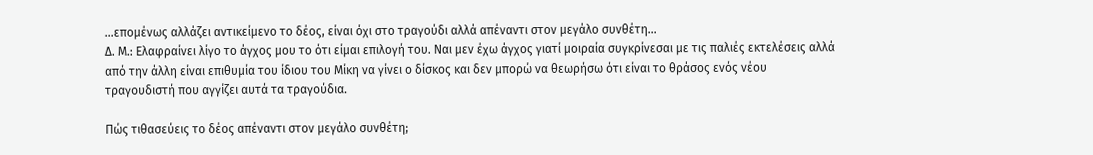...επομένως αλλάζει αντικείμενο το δέος, είναι όχι στο τραγούδι αλλά απέναντι στον μεγάλο συνθέτη...
Δ. Μ.: Ελαφραίνει λίγο το άγχος μου το ότι είμαι επιλογή του. Ναι μεν έχω άγχος γιατί μοιραία συγκρίνεσαι με τις παλιές εκτελέσεις αλλά από την άλλη είναι επιθυμία του ίδιου του Μίκη να γίνει ο δίσκος και δεν μπορώ να θεωρήσω ότι είναι το θράσος ενός νέου τραγουδιστή που αγγίζει αυτά τα τραγούδια.

Πώς τιθασεύεις το δέος απέναντι στον μεγάλο συνθέτη;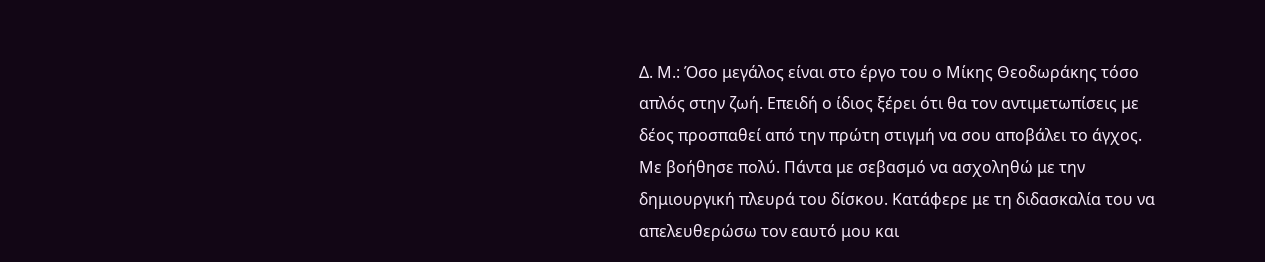Δ. Μ.: Όσο μεγάλος είναι στο έργο του ο Μίκης Θεοδωράκης τόσο απλός στην ζωή. Επειδή ο ίδιος ξέρει ότι θα τον αντιμετωπίσεις με δέος προσπαθεί από την πρώτη στιγμή να σου αποβάλει το άγχος. Με βοήθησε πολύ. Πάντα με σεβασμό να ασχοληθώ με την δημιουργική πλευρά του δίσκου. Κατάφερε με τη διδασκαλία του να απελευθερώσω τον εαυτό μου και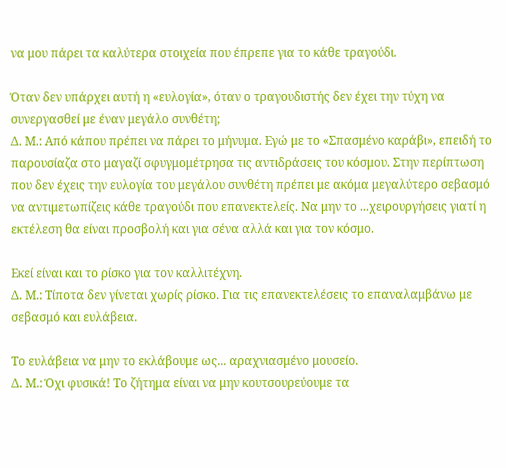να μου πάρει τα καλύτερα στοιχεία που έπρεπε για το κάθε τραγούδι.

Όταν δεν υπάρχει αυτή η «ευλογία», όταν ο τραγουδιστής δεν έχει την τύχη να συνεργασθεί με έναν μεγάλο συνθέτη;
Δ. Μ.: Από κάπου πρέπει να πάρει το μήνυμα. Εγώ με το «Σπασμένο καράβι», επειδή το παρουσίαζα στο μαγαζί σφυγμομέτρησα τις αντιδράσεις του κόσμου. Στην περίπτωση που δεν έχεις την ευλογία του μεγάλου συνθέτη πρέπει με ακόμα μεγαλύτερο σεβασμό να αντιμετωπίζεις κάθε τραγούδι που επανεκτελείς. Να μην το ...χειρουργήσεις γιατί η εκτέλεση θα είναι προσβολή και για σένα αλλά και για τον κόσμο.

Εκεί είναι και το ρίσκο για τον καλλιτέχνη.
Δ. Μ.: Τίποτα δεν γίνεται χωρίς ρίσκο. Για τις επανεκτελέσεις το επαναλαμβάνω με σεβασμό και ευλάβεια.

Το ευλάβεια να μην το εκλάβουμε ως... αραχνιασμένο μουσείο.
Δ. Μ.: Όχι φυσικά! Το ζήτημα είναι να μην κουτσουρεύουμε τα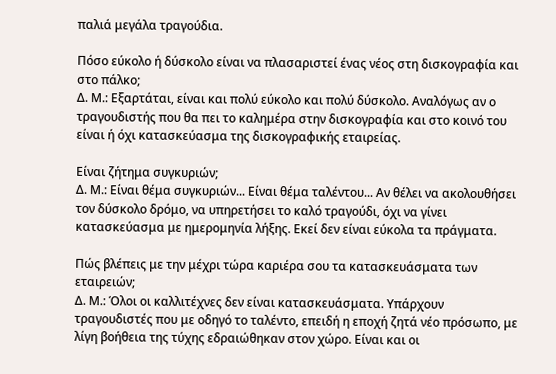παλιά μεγάλα τραγούδια.

Πόσο εύκολο ή δύσκολο είναι να πλασαριστεί ένας νέος στη δισκογραφία και στο πάλκο;
Δ. Μ.: Εξαρτάται, είναι και πολύ εύκολο και πολύ δύσκολο. Αναλόγως αν ο τραγουδιστής που θα πει το καλημέρα στην δισκογραφία και στο κοινό του είναι ή όχι κατασκεύασμα της δισκογραφικής εταιρείας.

Είναι ζήτημα συγκυριών;
Δ. Μ.: Είναι θέμα συγκυριών... Είναι θέμα ταλέντου... Αν θέλει να ακολουθήσει τον δύσκολο δρόμο, να υπηρετήσει το καλό τραγούδι, όχι να γίνει κατασκεύασμα με ημερομηνία λήξης. Εκεί δεν είναι εύκολα τα πράγματα.

Πώς βλέπεις με την μέχρι τώρα καριέρα σου τα κατασκευάσματα των εταιρειών;
Δ. Μ.: Όλοι οι καλλιτέχνες δεν είναι κατασκευάσματα. Υπάρχουν τραγουδιστές που με οδηγό το ταλέντο, επειδή η εποχή ζητά νέο πρόσωπο, με λίγη βοήθεια της τύχης εδραιώθηκαν στον χώρο. Είναι και οι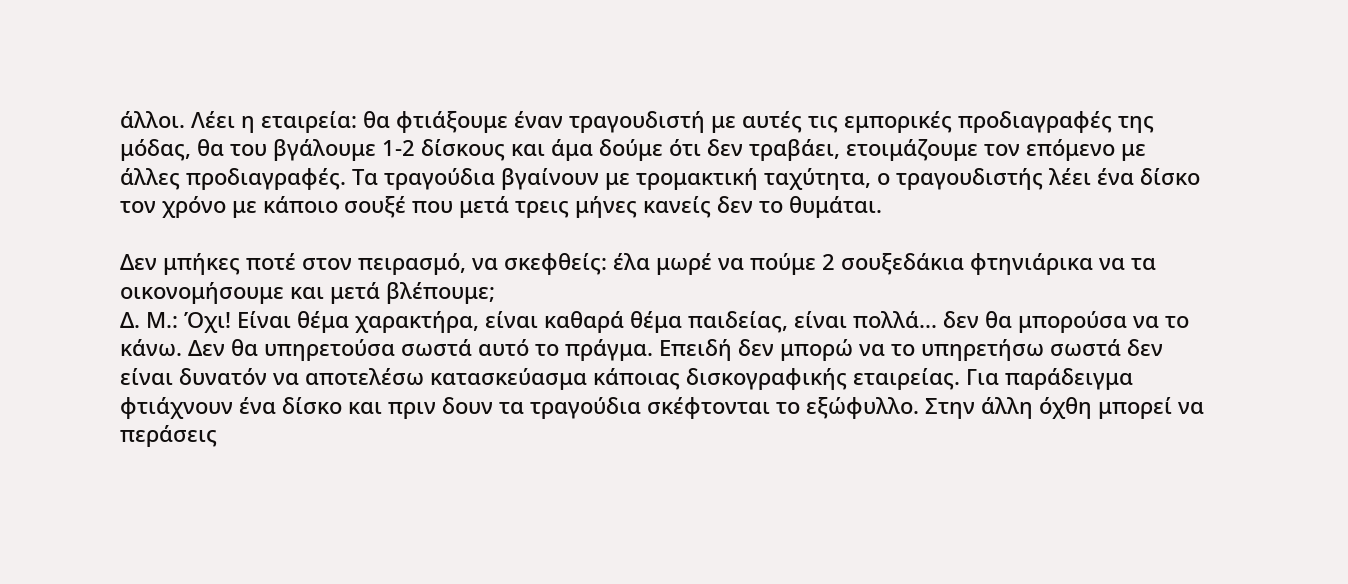άλλοι. Λέει η εταιρεία: θα φτιάξουμε έναν τραγουδιστή με αυτές τις εμπορικές προδιαγραφές της μόδας, θα του βγάλουμε 1-2 δίσκους και άμα δούμε ότι δεν τραβάει, ετοιμάζουμε τον επόμενο με άλλες προδιαγραφές. Τα τραγούδια βγαίνουν με τρομακτική ταχύτητα, ο τραγουδιστής λέει ένα δίσκο τον χρόνο με κάποιο σουξέ που μετά τρεις μήνες κανείς δεν το θυμάται.

Δεν μπήκες ποτέ στον πειρασμό, να σκεφθείς: έλα μωρέ να πούμε 2 σουξεδάκια φτηνιάρικα να τα οικονομήσουμε και μετά βλέπουμε;
Δ. Μ.: Όχι! Είναι θέμα χαρακτήρα, είναι καθαρά θέμα παιδείας, είναι πολλά... δεν θα μπορούσα να το κάνω. Δεν θα υπηρετούσα σωστά αυτό το πράγμα. Επειδή δεν μπορώ να το υπηρετήσω σωστά δεν είναι δυνατόν να αποτελέσω κατασκεύασμα κάποιας δισκογραφικής εταιρείας. Για παράδειγμα φτιάχνουν ένα δίσκο και πριν δουν τα τραγούδια σκέφτονται το εξώφυλλο. Στην άλλη όχθη μπορεί να περάσεις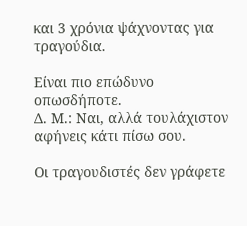και 3 χρόνια ψάχνοντας για τραγούδια.

Είναι πιο επώδυνο οπωσδήποτε.
Δ. Μ.: Ναι, αλλά τουλάχιστον αφήνεις κάτι πίσω σου.

Οι τραγουδιστές δεν γράφετε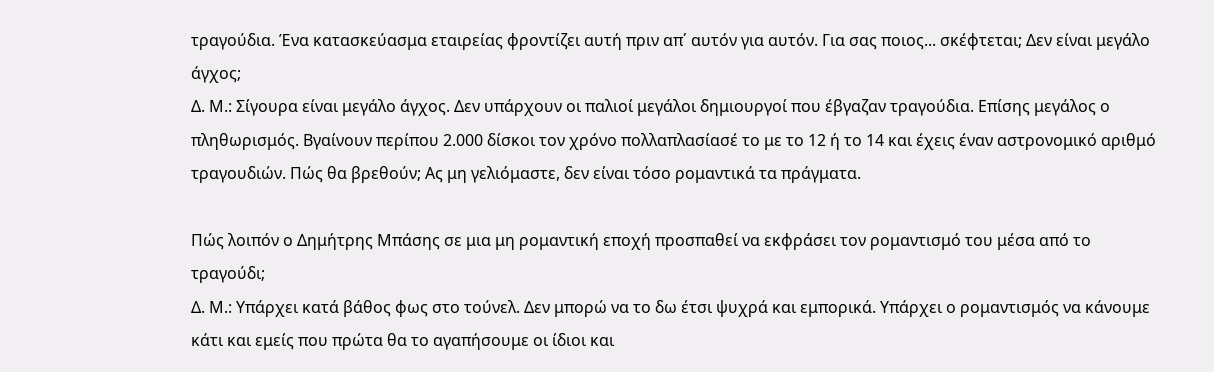τραγούδια. Ένα κατασκεύασμα εταιρείας φροντίζει αυτή πριν απ΄ αυτόν για αυτόν. Για σας ποιος... σκέφτεται; Δεν είναι μεγάλο άγχος;
Δ. Μ.: Σίγουρα είναι μεγάλο άγχος. Δεν υπάρχουν οι παλιοί μεγάλοι δημιουργοί που έβγαζαν τραγούδια. Επίσης μεγάλος ο πληθωρισμός. Βγαίνουν περίπου 2.000 δίσκοι τον χρόνο πολλαπλασίασέ το με το 12 ή το 14 και έχεις έναν αστρονομικό αριθμό τραγουδιών. Πώς θα βρεθούν; Ας μη γελιόμαστε, δεν είναι τόσο ρομαντικά τα πράγματα.

Πώς λοιπόν ο Δημήτρης Μπάσης σε μια μη ρομαντική εποχή προσπαθεί να εκφράσει τον ρομαντισμό του μέσα από το τραγούδι;
Δ. Μ.: Υπάρχει κατά βάθος φως στο τούνελ. Δεν μπορώ να το δω έτσι ψυχρά και εμπορικά. Υπάρχει ο ρομαντισμός να κάνουμε κάτι και εμείς που πρώτα θα το αγαπήσουμε οι ίδιοι και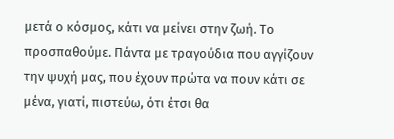μετά ο κόσμος, κάτι να μείνει στην ζωή. Το προσπαθούμε. Πάντα με τραγούδια που αγγίζουν την ψυχή μας, που έχουν πρώτα να πουν κάτι σε μένα, γιατί, πιστεύω, ότι έτσι θα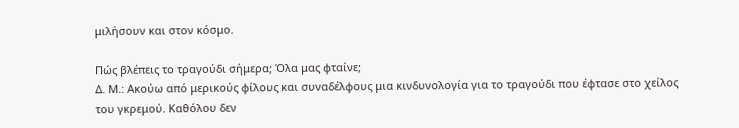μιλήσουν και στον κόσμο.

Πώς βλέπεις το τραγούδι σήμερα; Όλα μας φταίνε;
Δ. Μ.: Ακούω από μερικούς φίλους και συναδέλφους μια κινδυνολογία για το τραγούδι που έφτασε στο χείλος του γκρεμού. Καθόλου δεν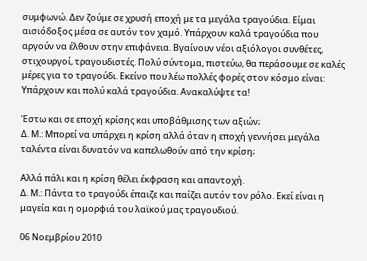συμφωνώ. Δεν ζούμε σε χρυσή εποχή με τα μεγάλα τραγούδια. Είμαι αισιόδοξος μέσα σε αυτόν τον χαμό. Υπάρχουν καλά τραγούδια που αργούν να έλθουν στην επιφάνεια. Βγαίνουν νέοι αξιόλογοι συνθέτες, στιχουργοί, τραγουδιστές. Πολύ σύντομα, πιστεύω, θα περάσουμε σε καλές μέρες για το τραγούδι. Εκείνο που λέω πολλές φορές στον κόσμο είναι: Υπάρχουν και πολύ καλά τραγούδια. Ανακαλύψτε τα!

Έστω και σε εποχή κρίσης και υποβάθμισης των αξιών;
Δ. Μ.: Μπορεί να υπάρχει η κρίση αλλά όταν η εποχή γεννήσει μεγάλα ταλέντα είναι δυνατόν να καπελωθούν από την κρίση;

Αλλά πάλι και η κρίση θέλει έκφραση και απαντοχή.
Δ. Μ.: Πάντα το τραγούδι έπαιζε και παίζει αυτόν τον ρόλο. Εκεί είναι η μαγεία και η ομορφιά του λαϊκού μας τραγουδιού.

06 Νοεμβρίου 2010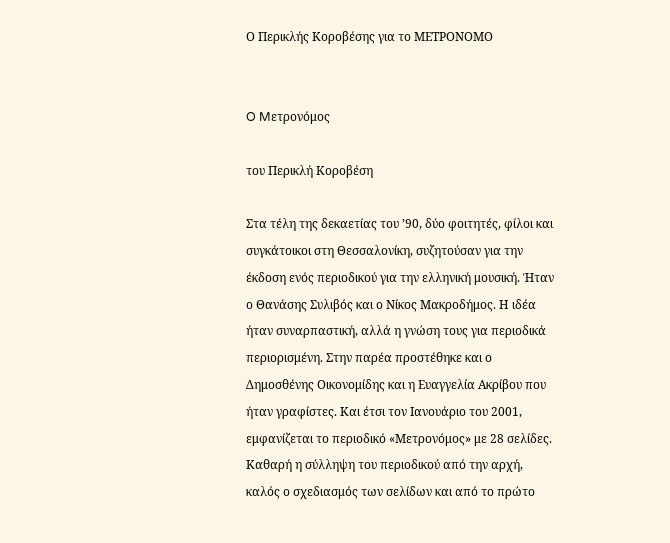Ο Περικλής Κοροβέσης για το ΜΕΤΡΟΝΟΜΟ


O Mετρονόμος

του Περικλή Κοροβέση

Στα τέλη της δεκαετίας του ’90, δύο φοιτητές, φίλοι και συγκάτοικοι στη Θεσσαλονίκη, συζητούσαν για την έκδοση ενός περιοδικού για την ελληνική μουσική. Ήταν ο Θανάσης Συλιβός και ο Νίκος Μακροδήμος. Η ιδέα ήταν συναρπαστική, αλλά η γνώση τους για περιοδικά περιορισμένη. Στην παρέα προστέθηκε και ο Δημοσθένης Οικονομίδης και η Ευαγγελία Ακρίβου που ήταν γραφίστες. Και έτσι τον Ιανουάριο του 2001, εμφανίζεται το περιοδικό «Μετρονόμος» με 28 σελίδες. Καθαρή η σύλληψη του περιοδικού από την αρχή, καλός ο σχεδιασμός των σελίδων και από το πρώτο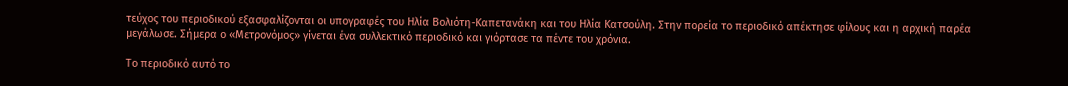τεύχος του περιοδικού εξασφαλίζονται οι υπογραφές του Ηλία Βολιότη-Καπετανάκη και του Ηλία Κατσούλη. Στην πορεία το περιοδικό απέκτησε φίλους και η αρχική παρέα μεγάλωσε. Σήμερα ο «Μετρονόμος» γίνεται ένα συλλεκτικό περιοδικό και γιόρτασε τα πέντε του χρόνια.

Το περιοδικό αυτό το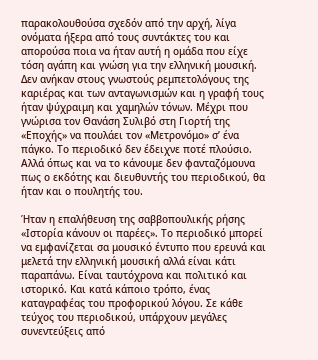παρακολουθούσα σχεδόν από την αρχή, λίγα ονόματα ήξερα από τους συντάκτες του και απορούσα ποια να ήταν αυτή η ομάδα που είχε τόση αγάπη και γνώση για την ελληνική μουσική. Δεν ανήκαν στους γνωστούς ρεμπετολόγους της καριέρας και των ανταγωνισμών και η γραφή τους ήταν ψύχραιμη και χαμηλών τόνων. Μέχρι που γνώρισα τον Θανάση Συλιβό στη Γιορτή της «Εποχής» να πουλάει τον «Μετρονόμο» σ’ ένα πάγκο. Το περιοδικό δεν έδειχνε ποτέ πλούσιο. Αλλά όπως και να το κάνουμε δεν φανταζόμουνα πως ο εκδότης και διευθυντής του περιοδικού, θα ήταν και ο πουλητής του.

Ήταν η επαλήθευση της σαββοπουλικής ρήσης «Ιστορία κάνουν οι παρέες». Το περιοδικό μπορεί να εμφανίζεται σα μουσικό έντυπο που ερευνά και μελετά την ελληνική μουσική αλλά είναι κάτι παραπάνω. Είναι ταυτόχρονα και πολιτικό και ιστορικό. Και κατά κάποιο τρόπο, ένας καταγραφέας του προφορικού λόγου. Σε κάθε τεύχος του περιοδικού, υπάρχουν μεγάλες συνεντεύξεις από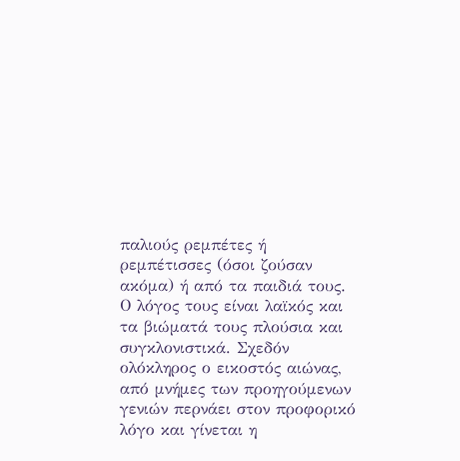παλιούς ρεμπέτες ή ρεμπέτισσες (όσοι ζούσαν ακόμα) ή από τα παιδιά τους. Ο λόγος τους είναι λαϊκός και τα βιώματά τους πλούσια και συγκλονιστικά. Σχεδόν ολόκληρος ο εικοστός αιώνας, από μνήμες των προηγούμενων γενιών περνάει στον προφορικό λόγο και γίνεται η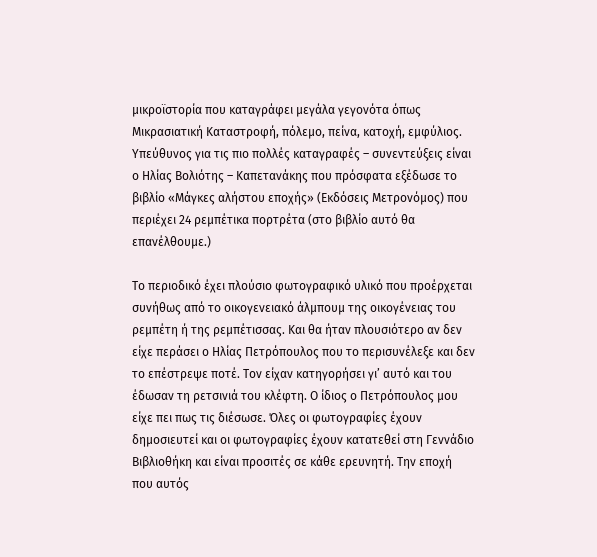μικροϊστορία που καταγράφει μεγάλα γεγονότα όπως Μικρασιατική Καταστροφή, πόλεμο, πείνα, κατοχή, εμφύλιος. Υπεύθυνος για τις πιο πολλές καταγραφές – συνεντεύξεις είναι ο Ηλίας Βολιότης – Καπετανάκης που πρόσφατα εξέδωσε το βιβλίο «Μάγκες αλήστου εποχής» (Εκδόσεις Μετρονόμος) που περιέχει 24 ρεμπέτικα πορτρέτα (στο βιβλίο αυτό θα επανέλθουμε.)

Το περιοδικό έχει πλούσιο φωτογραφικό υλικό που προέρχεται συνήθως από το οικογενειακό άλμπουμ της οικογένειας του ρεμπέτη ή της ρεμπέτισσας. Και θα ήταν πλουσιότερο αν δεν είχε περάσει ο Ηλίας Πετρόπουλος που το περισυνέλεξε και δεν το επέστρεψε ποτέ. Τον είχαν κατηγορήσει γι’ αυτό και του έδωσαν τη ρετσινιά του κλέφτη. Ο ίδιος ο Πετρόπουλος μου είχε πει πως τις διέσωσε. Όλες οι φωτογραφίες έχουν δημοσιευτεί και οι φωτογραφίες έχουν κατατεθεί στη Γεννάδιο Βιβλιοθήκη και είναι προσιτές σε κάθε ερευνητή. Την εποχή που αυτός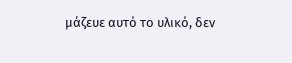μάζευε αυτό το υλικό, δεν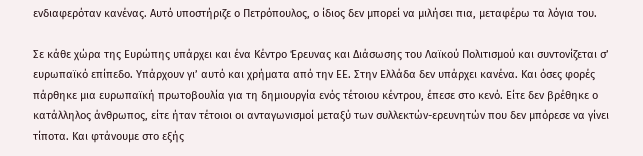ενδιαφερόταν κανένας. Αυτό υποστήριζε ο Πετρόπουλος, ο ίδιος δεν μπορεί να μιλήσει πια, μεταφέρω τα λόγια του.

Σε κάθε χώρα της Ευρώπης υπάρχει και ένα Κέντρο Έρευνας και Διάσωσης του Λαϊκού Πολιτισμού και συντονίζεται σ’ ευρωπαϊκό επίπεδο. Υπάρχουν γι’ αυτό και χρήματα από την ΕΕ. Στην Ελλάδα δεν υπάρχει κανένα. Και όσες φορές πάρθηκε μια ευρωπαϊκή πρωτοβουλία για τη δημιουργία ενός τέτοιου κέντρου, έπεσε στο κενό. Είτε δεν βρέθηκε ο κατάλληλος άνθρωπος, είτε ήταν τέτοιοι οι ανταγωνισμοί μεταξύ των συλλεκτών-ερευνητών που δεν μπόρεσε να γίνει τίποτα. Και φτάνουμε στο εξής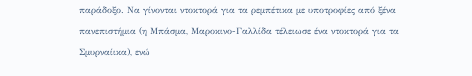παράδοξο. Να γίνονται ντοκτορά για τα ρεμπέτικα με υποτροφίες από ξένα πανεπιστήμια (η Μπάσμα, Μαροκινο-Γαλλίδα τέλειωσε ένα ντοκτορά για τα Σμυρναίικα), ενώ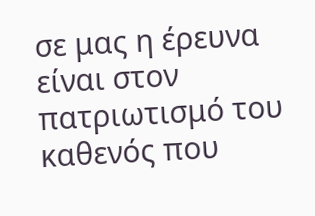σε μας η έρευνα είναι στον πατριωτισμό του καθενός που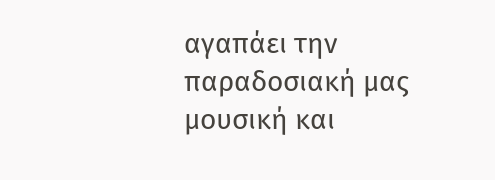αγαπάει την παραδοσιακή μας μουσική και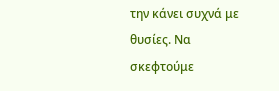την κάνει συχνά με θυσίες. Να σκεφτούμε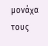μονάχα τους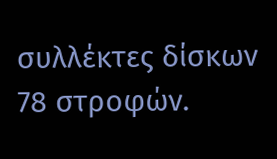συλλέκτες δίσκων 78 στροφών.